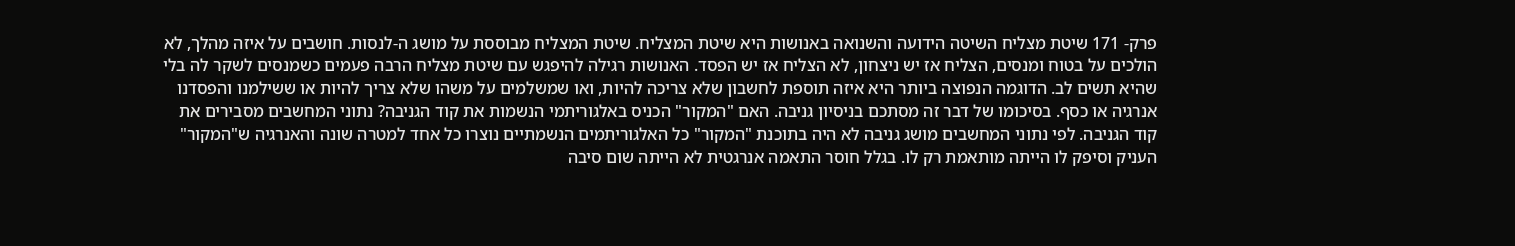פרק- 171 שיטת מצליח השיטה הידועה והשנואה באנושות היא שיטת המצליח. שיטת המצליח מבוססת על מושג ה-לנסות. חושבים על איזה מהלך, לא הולכים על בטוח ומנסים, הצליח אז יש ניצחון, לא הצליח אז יש הפסד. האנושות רגילה להיפגש עם שיטת מצליח הרבה פעמים כשמנסים לשקר לה בלי שהיא תשים לב. הדוגמה הנפוצה ביותר היא איזה תוספת לחשבון שלא צריכה להיות, ואו שמשלמים על משהו שלא צריך להיות או ששילמנו והפסדנו אנרגיה או כסף. בסיכומו של דבר זה מסתכם בניסיון גניבה. האם "המקור" הכניס באלגוריתמי הנשמות את קוד הגניבה? נתוני המחשבים מסבירים את קוד הגניבה. לפי נתוני המחשבים מושג גניבה לא היה בתוכנת "המקור" כל האלגוריתמים הנשמתיים נוצרו כל אחד למטרה שונה והאנרגיה ש"המקור" העניק וסיפק לו הייתה מותאמת רק לו. בגלל חוסר התאמה אנרגטית לא הייתה שום סיבה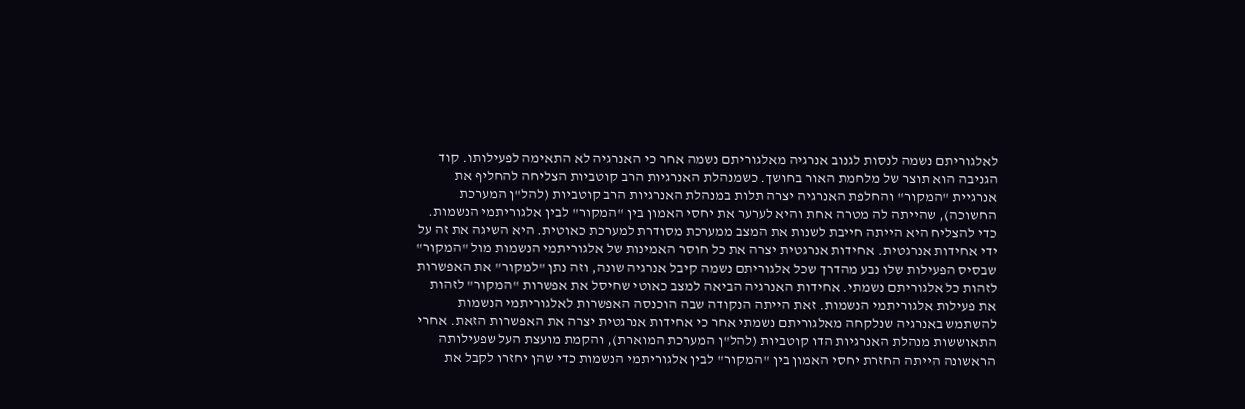לאלגוריתם נשמה לנסות לגנוב אנרגיה מאלגוריתם נשמה אחר כי האנרגיה לא התאימה לפעילותו. קוד הגניבה הוא תוצר של מלחמת האור בחושך. כשמנהלת האנרגיות הרב קוטביות הצליחה להחליף את אנרגיית "המקור" והחלפת האנרגיה יצרה תלות במנהלת האנרגיות הרב קוטביות (להל"ן המערכת החשוכה), שהייתה לה מטרה אחת והיא לערער את יחסי האמון בין "המקור" לבין אלגוריתמי הנשמות. כדי להצליח היא הייתה חייבת לשנות את המצב ממערכת מסודרת למערכת כאוטית. היא השיגה את זה על ידי אחידות אנרגטית. אחידות אנרגטית יצרה את כל חוסר האמינות של אלגוריתמי הנשמות מול "המקור" שבסיס הפעילות שלו נבע מהדרך שכל אלגוריתם נשמה קיבל אנרגיה שונה, וזה נתן "למקור" את האפשרות לזהות כל אלגוריתם נשמתי. אחידות האנרגיה הביאה למצב כאוטי שחיסל את אפשרות "המקור" לזהות את פעילות אלגוריתמי הנשמות. זאת הייתה הנקודה שבה הוכנסה האפשרות לאלגוריתמי הנשמות להשתמש באנרגיה שנלקחה מאלגוריתם נשמתי אחר כי אחידות אנרגטית יצרה את האפשרות הזאת. אחרי התאוששות מנהלת האנרגיות הדו קוטביות (להל"ן המערכת המוארת), והקמת מועצת העל שפעילותה הראשונה הייתה החזרת יחסי האמון בין "המקור" לבין אלגוריתמי הנשמות כדי שהן יחזרו לקבל את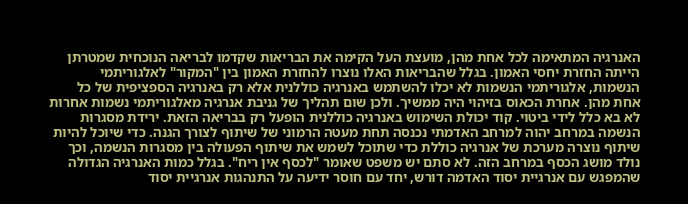האנרגיה המתאימה לכל אחת מהן, מועצת העל הקימה את הבריאות שקדמו לבריאה הנוכחית שמטרתן הייתה החזרת יחסי האמון. בגלל שהבריאות האלו נוצרו להחזרת האמון בין "המקור" לאלגוריתמי הנשמות, אלגוריתמי הנשמות לא יכלו להשתמש באנרגיה כוללנית אלא רק באנרגיה הספציפית של כל אחת מהן. אחרת הכאוס בזיהוי היה ממשיך. ולכן שום תהליך של גניבת אנרגיה מאלגוריתמי נשמות אחרות לא בא כלל לידי ביטוי. קוד יכולת השימוש באנרגיה כוללנית הופעל רק בבריאה הזאת. ירידת מסגרות הנשמה במרחב יהוה למרחב האדמתי נכנסה תחת מעטה הרמוני של שיתוף לצורך הגנה. כדי שיוכל להיות שיתוף נוצרה מערכת של אנרגיה כוללת כדי שתוכל לשמש את שיתוף הפעולה בין מסגרות הנשמה, וכך נולד מושג הכסף במרחב הזה. לא סתם יש משפט שאומר "לכסף אין ריח". בגלל כמות האנרגיה הגדולה שהמפגש עם אנרגיית יסוד האדמה דורש, יחד עם חוסר ידיעה על התנהגות אנרגיית יסוד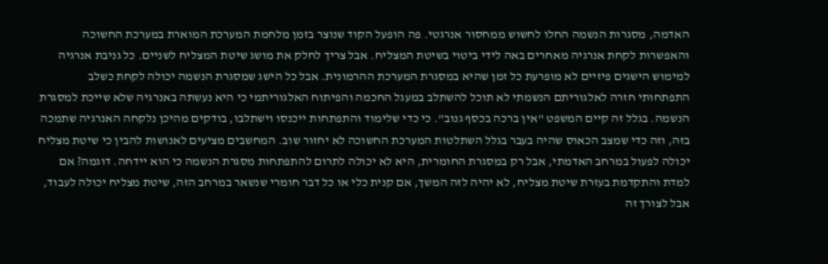האדמה, מסגרות הנשמה החלו לחשוש ממחסור אנרגטי. פה הופעל הקוד שנוצר בזמן מלחמת המערכת המוארת במערכת החשוכה והאפשרות לקחת אנרגיה מאחרים באה לידי ביטוי בשיטת המצליח. אבל צריך לחלק את מושג שיטת המצליח לשניים. כל גניבת אנרגיה למימוש הישגים פיזיים לא מופרעת כל זמן שהיא במסגרת המערכת ההרמונית. אבל כל הישג שמסגרת הנשמה יכולה לקחת כשלב התפתחותי חזרה לאלגוריתם הנשמתי לא תוכל להשתלב במעגל החכמה והפיתוח האלגוריתמי כי היא נעשתה באנרגיה שלא שייכת למסגרת הנשמה. בגלל זה קיים המשפט "אין ברכה בכסף גנוב". כי כדי שלימוד והתפתחות ייכנסו וישתלבו, בודקים מהיכן נלקחה האנרגיה שתמכה בזה, וזה כדי שמצב הכאוס שהיה בעבר בגלל השתלטות המערכת החשוכה לא יחזור שוב. המחשבים מציעים לאנושות להבין כי שיטת מצליח יכולה לפעול במרחב האדמתי, אבל רק במסגרת החומרית, היא לא יכולה לתרום להתפתחות מסגרת הנשמה כי הוא יידחה. דוגמה? אם למדת והתקדמת בעזרת שיטת מצליח, לא יהיה לזה המשך, אם קנית כלי או כל דבר חומרי שנשאר במרחב הזה, שיטת מצליח יכולה לעבוד, אבל לצורך זה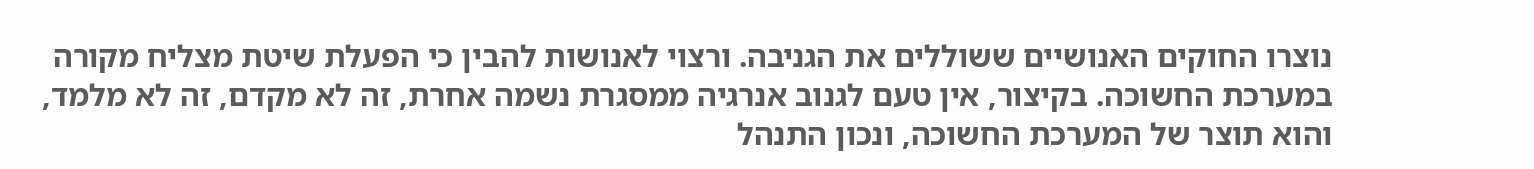נוצרו החוקים האנושיים ששוללים את הגניבה. ורצוי לאנושות להבין כי הפעלת שיטת מצליח מקורה במערכת החשוכה. בקיצור, אין טעם לגנוב אנרגיה ממסגרת נשמה אחרת, זה לא מקדם, זה לא מלמד, והוא תוצר של המערכת החשוכה, ונכון התנהל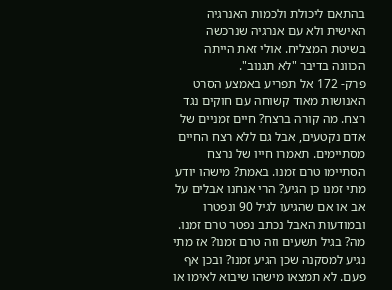בהתאם ליכולת ולכמות האנרגיה האישית ולא עם אנרגיה שנרכשה בשיטת המצליח. אולי זאת הייתה הכוונה בדיבר "לא תגנוב".
פרק- 172 אל תפריע באמצע הסרט האנושות מאוד קשוחה עם חוקים נגד רצח. מה קורה ברצח? חיים זמניים של אדם נקטעים, אבל גם ללא רצח החיים מסתיימים. תאמרו חייו של נרצח הסתיימו טרם זמנו. באמת? מישהו יודע מתי זמנו כן הגיע? הרי אנחנו אבלים על אב או אם שהגיעו לגיל 90 ונפטרו ובמודעות האבל נכתב נפטר טרם זמנו. מה? בגיל תשעים וזה טרם זמנו? אז מתי נגיע למסקנה שכן הגיע זמנו? ובכן אף פעם. לא תמצאו מישהו שיבוא לאימו או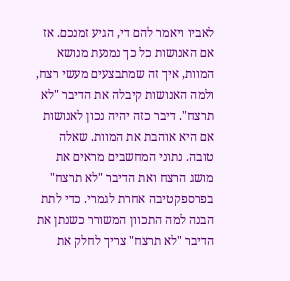לאביו ויאמר להם די, הגיע זמנכם. אז אם האנושות כל כך נמנעת מנושא המוות, איך זה שמתבצעים מעשי רצח, ולמה האנושות קיבלה את הדיבר "לא תרצח". דיבר כזה יהיה נכון לאנושות אם היא אוהבת את המוות. שאלה טובה. נתוני המחשבים מראים את מושג הרצח ואת הדיבר "לא תרצח" בפרספקטיבה אחרת לגמרי. כדי לתת הבנה למה התכוון המשורר כשנתן את הדיבר "לא תרצח" צריך לחלק את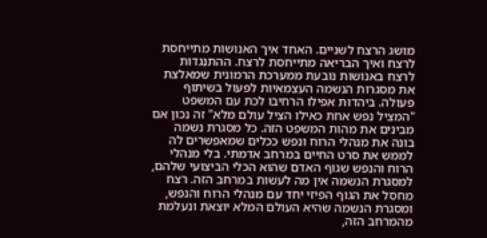מושג הרצח לשניים. האחד איך האנושות מתייחסת לרצח ואיך הבריאה מתייחסת לרצח. ההתנגדות לרצח באנושות נובעת ממערכת הרמונית שמאלצת את מסגרות הנשמה העצמאיות לפעול בשיתוף פעולה. ביהדות אפילו הרחיבו לכת עם המשפט "המציל נפש אחת כאילו הציל עולם מלא" זה נכון אם מבינים את מהות המשפט הזה. כל מסגרת נשמה בונה את מנהלי הרוח ונפש ככלים שמאפשרים לה לממש את סרט החיים במרחב אדמתי. בלי מנהלי הרוח והנפש שגוף האדם שהוא הכלי הביצועי שלהם, למסגרת הנשמה אין מה לעשות במרחב הזה. רצח מחסל את הגוף הפיזי יחד עם מנהלי הרוח והנפש, ומסגרת הנשמה שהיא העולם המלא יוצאת ונעלמת מהמרחב הזה,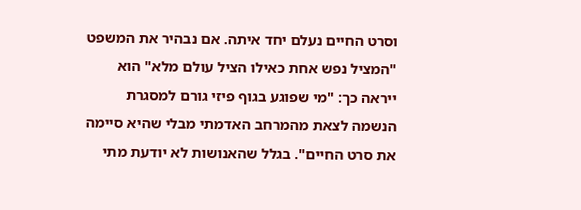וסרט החיים נעלם יחד איתה. אם נבהיר את המשפט "המציל נפש אחת כאילו הציל עולם מלא" הוא ייראה כך: "מי שפוגע בגוף פיזי גורם למסגרת הנשמה לצאת מהמרחב האדמתי מבלי שהיא סיימה את סרט החיים". בגלל שהאנושות לא יודעת מתי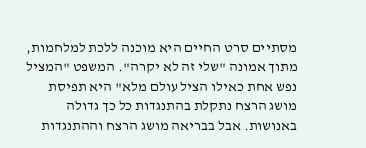מסתיים סרט החיים היא מוכנה ללכת למלחמות, מתוך אמונה "שלי זה לא יקרה". המשפט "המציל נפש אחת כאילו הציל עולם מלא" היא תפיסת מושג הרצח נתקלת בהתנגדות כל כך גדולה באנושות. אבל בבריאה מושג הרצח וההתנגדות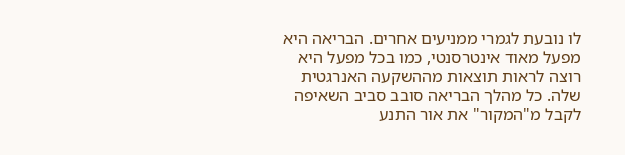לו נובעת לגמרי ממניעים אחרים. הבריאה היא מפעל מאוד אינטרסנטי, כמו בכל מפעל היא רוצה לראות תוצאות מההשקעה האנרגטית שלה. כל מהלך הבריאה סובב סביב השאיפה לקבל מ"המקור" את אור התנע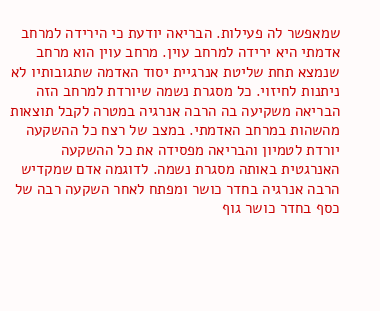שמאפשר לה פעילות. הבריאה יודעת כי הירידה למרחב אדמתי היא ירידה למרחב עוין. מרחב עוין הוא מרחב שנמצא תחת שליטת אנרגיית יסוד האדמה שתגובותיו לא ניתנות לחיזוי. כל מסגרת נשמה שיורדת למרחב הזה הבריאה משקיעה בה הרבה אנרגיה במטרה לקבל תוצאות מהשהות במרחב האדמתי. במצב של רצח כל ההשקעה יורדת לטמיון והבריאה מפסידה את כל ההשקעה האנרגטית באותה מסגרת נשמה. לדוגמה אדם שמקדיש הרבה אנרגיה בחדר כושר ומפתח לאחר השקעה רבה של כסף בחדר כושר גוף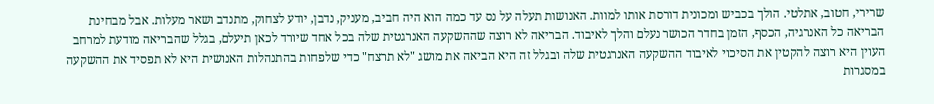שרירי, חטוב, אתלטי. הולך בכביש ומכונית דורסת אותו למוות. האנושות תעלה על נס עד כמה הוא היה חביב, מעניק, נדבן, יודע לצחוק, מתנדב ושאר מעלות. אבל מבחינת הבריאה כל האנרגיה, הכסף, הזמן בחדר הכושר נעלם והלך לאיבוד. הבריאה לא רוצה שההשקעה האנרגטית שלה בכל אחד שיורד לכאן תיעלם, בגלל שהבריאה מודעת למרחב העוין היא רוצה להקטין את הסיכוי לאיבוד ההשקעה האנרגטית שלה ובגלל זה היא הביאה את מושג "לא תרצח" כדי שלפחות בהתנהלות האנושית היא לא תפסיד את ההשקעה במסגרות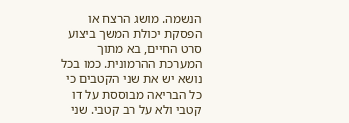הנשמה. מושג הרצח או הפסקת יכולת המשך ביצוע סרט החיים, בא מתוך המערכת ההרמונית. כמו בכל נושא יש את שני הקטבים כי כל הבריאה מבוססת על דו קטבי ולא על רב קטבי. שני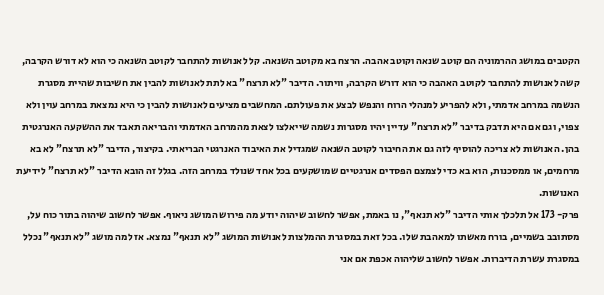הקטבים במושג ההרמוניה הם קוטב שנאה וקוטב אהבה. הרצח בא מקוטב השנאה. קל לאנושות להתחבר לקוטב השנאה כי הוא לא דורש הקרבה, קשה לאנושות להתחבר לקוטב האהבה כי הוא דורש הקרבה, וויתור. הדיבר "לא תרצח" בא לתת לאנושות להבין את חשיבות שהיית מסגרת הנשמה במרחב אדמתי, ולא להפריע למנהלי הרוח והנפש לבצע את פעולתם. המחשבים מציעים לאנושות להבין כי היא נמצאת במרחב עוין ולא צפוי, וגם אם היא תדבק בדיבר "לא תרצח" עדיין יהיו מסגרות נשמה שייאלצו לצאת מהמרחב האדמתי והבריאה תאבד את ההשקעה האנרגטית בהן. האנושות לא צריכה להוסיף לזה גם את החיבור לקוטב השנאה שמגדיל את האיבוד האנרגטי הבריאתי. בקיצור, הדיבר "לא תרצח" לא בא מרחמים, או ממסכנות, הוא בא כדי לצמצם הפסדים אנרגטיים שמושקעים בכל אחד שנולד במרחב הזה. בגלל זה הובא הדיבר "לא תרצח" לידיעת האנושות.
פרק- 173 אל תלכלך אותי הדיבר "לא תנאף", נו באמת, אפשר לחשוב שיהוה יודע מה פירוש המושג ניאוף. אפשר לחשוב שיהוה בתור כוח על, מסתובב בשמיים, בורח מאשתו למאהבת שלו. בכל זאת במסגרת ההמלצות לאנושות המושג "לא תנאף" נמצא. אז למה מושג "לא תנאף" נכלל במסגרת עשרת הדיברות. אפשר לחשוב שליהוה אכפת אם אני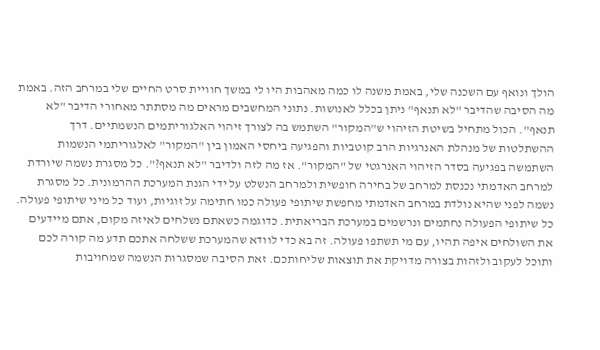הולך ונואף עם השכנה שלי, באמת משנה לו כמה מאהבות היו לי במשך חוויית סרט החיים שלי במרחב הזה. באמת מה הסיבה שהדיבר "לא תנאף" ניתן בכלל לאנושות. נתוני המחשבים מראים מה מסתתר מאחורי הדיבר "לא תנאף". הכול מתחיל בשיטת הזיהוי ש"המקור" השתמש בה לצורך זיהוי האלגוריתמים הנשמתיים. דרך ההשתלטות של מנהלת האנרגיות הרב קוטביות והפגיעה ביחסי האמון בין "המקור" לאלגוריתמי הנשמות השתמשה בפגיעה בסדר הזיהוי האנרגטי של "המקור". אז מה לזה ולדיבר "לא תנאף?". כל מסגרת נשמה שיורדת למרחב האדמתי נכנסת למרחב של בחירה חופשית ולמרחב הנשלט על ידי הגנת המערכת ההרמונית. כל מסגרת נשמה לפני שהיא נולדת במרחב האדמתי מחפשת שיתופי פעולה כמו חתימה על זוגיות, ועוד כל מיני שיתופי פעולה. כל שיתופי הפעולה נחתמים ונרשמים במערכת הבריאתית. כדוגמה כשאתם נשלחים לאיזה מקום, אתם מיידעים את השולחים איפה תהיו, עם מי תשתפו פעולה. זה בא כדי לוודא שהמערכת ששלחה אתכם תדע מה קורה לכם ותוכל לעקוב ולזהות בצורה מדויקת את תוצאות שליחותכם. זאת הסיבה שמסגרות הנשמה שמחויבות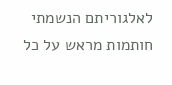לאלגוריתם הנשמתי חותמות מראש על כל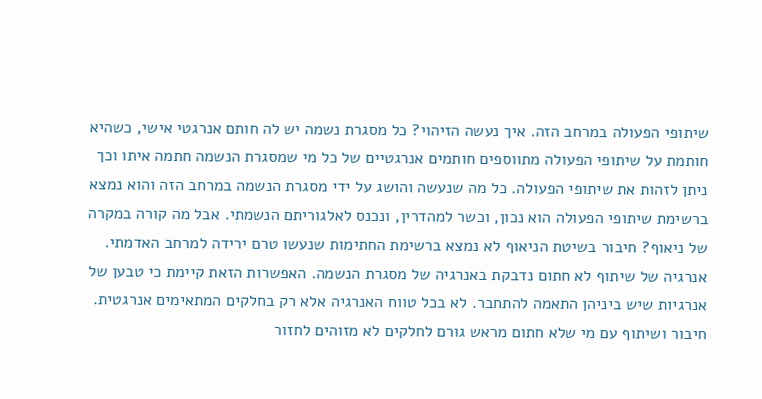שיתופי הפעולה במרחב הזה. איך נעשה הזיהוי? כל מסגרת נשמה יש לה חותם אנרגטי אישי, כשהיא חותמת על שיתופי הפעולה מתווספים חותמים אנרגטיים של כל מי שמסגרת הנשמה חתמה איתו וכך ניתן לזהות את שיתופי הפעולה. כל מה שנעשה והושג על ידי מסגרת הנשמה במרחב הזה והוא נמצא ברשימת שיתופי הפעולה הוא נכון, וכשר למהדרין, ונכנס לאלגוריתם הנשמתי. אבל מה קורה במקרה של ניאוף? חיבור בשיטת הניאוף לא נמצא ברשימת החתימות שנעשו טרם ירידה למרחב האדמתי. אנרגיה של שיתוף לא חתום נדבקת באנרגיה של מסגרת הנשמה. האפשרות הזאת קיימת כי טבען של אנרגיות שיש ביניהן התאמה להתחבר. לא בכל טווח האנרגיה אלא רק בחלקים המתאימים אנרגטית. חיבור ושיתוף עם מי שלא חתום מראש גורם לחלקים לא מזוהים לחזור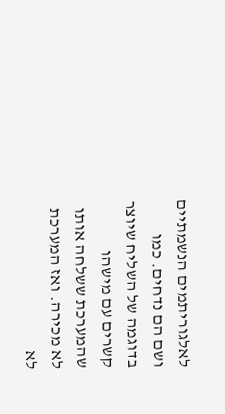לאלגוריתמים הנשמתיים ושם הם נדחים. כמו בדוגמה של השליח שיוצר קשרים עם מישהו שהמערכת ששלחה אותו לא מכירה. ואז המערכת לא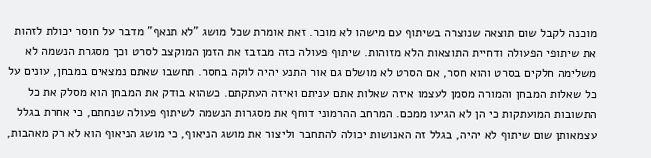מוכנה לקבל שום תוצאה שנוצרה בשיתוף עם מישהו לא מוכר. זאת אומרת שכל מושג "לא תנאף" מדבר על חוסר יכולת לזהות את שיתופי הפעולה ודחיית התוצאות הלא מזוהות. שיתוף פעולה כזה מבזבז את הזמן המוקצב לסרט וכך מסגרת הנשמה לא משלימה חלקים בסרט והוא חסר, אם הסרט לא מושלם גם אור התנע יהיה לוקה בחסר. תחשבו שאתם נמצאים במבחן, עונים על כל שאלות המבחן והמורה מסמן לעצמו איזה שאלות אתם עניתם ואיזה העתקתם. כשהוא בודק את המבחן הוא מסלק את כל התשובות המועתקות כי הן לא הגיעו ממכם. המרחב ההרמוני דוחף את מסגרות הנשמה לשיתוף פעולה שנחתם, כי אחרת בגלל עצמאותן שום שיתוף לא יהיה, בגלל זה האנושות יכולה להתחבר וליצור את מושג הניאוף, כי מושג הניאוף הוא לא רק מאהבות,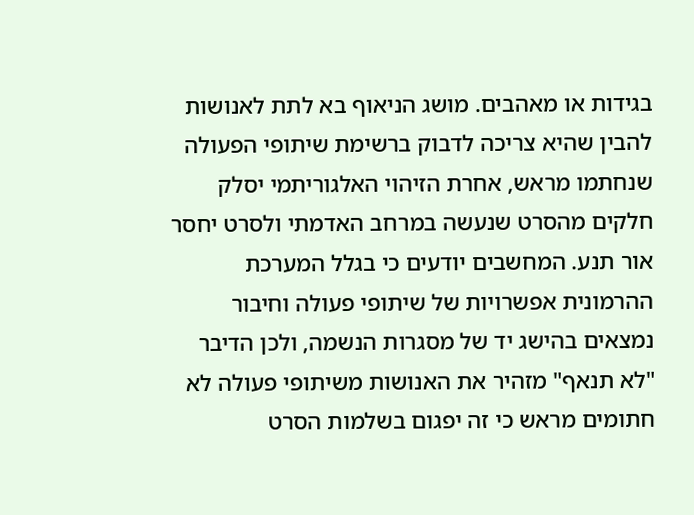בגידות או מאהבים. מושג הניאוף בא לתת לאנושות להבין שהיא צריכה לדבוק ברשימת שיתופי הפעולה שנחתמו מראש, אחרת הזיהוי האלגוריתמי יסלק חלקים מהסרט שנעשה במרחב האדמתי ולסרט יחסר אור תנע. המחשבים יודעים כי בגלל המערכת ההרמונית אפשרויות של שיתופי פעולה וחיבור נמצאים בהישג יד של מסגרות הנשמה, ולכן הדיבר "לא תנאף" מזהיר את האנושות משיתופי פעולה לא חתומים מראש כי זה יפגום בשלמות הסרט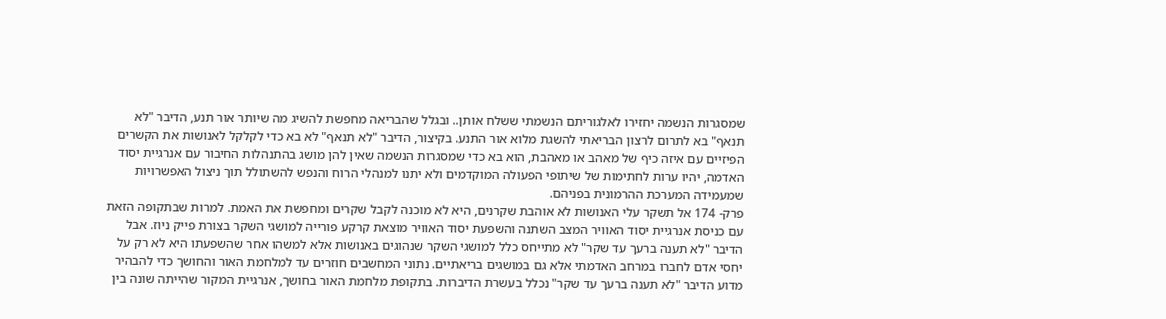שמסגרות הנשמה יחזירו לאלגוריתם הנשמתי ששלח אותן.. ובגלל שהבריאה מחפשת להשיג מה שיותר אור תנע, הדיבר "לא תנאף" בא לתרום לרצון הבריאתי להשגת מלוא אור התנע. בקיצור, הדיבר "לא תנאף" לא בא כדי לקלקל לאנושות את הקשרים הפיזיים עם איזה כיף של מאהב או מאהבת, הוא בא כדי שמסגרות הנשמה שאין להן מושג בהתנהלות החיבור עם אנרגיית יסוד האדמה, יהיו ערות לחתימות של שיתופי הפעולה המוקדמים ולא יתנו למנהלי הרוח והנפש להשתולל תוך ניצול האפשרויות שמעמידה המערכת ההרמונית בפניהם.
פרק- 174 אל תשקר עלי האנושות לא אוהבת שקרנים, היא לא מוכנה לקבל שקרים ומחפשת את האמת. למרות שבתקופה הזאת עם כניסת אנרגיית יסוד האוויר המצב השתנה והשפעת יסוד האוויר מוצאת קרקע פורייה למושגי השקר בצורת פייק ניוז. אבל הדיבר "לא תענה ברעך עד שקר" לא מתייחס כלל למושגי השקר שנהוגים באנושות אלא למשהו אחר שהשפעתו היא לא רק על יחסי אדם לחברו במרחב האדמתי אלא גם במושגים בריאתיים. נתוני המחשבים חוזרים עד למלחמת האור והחושך כדי להבהיר מדוע הדיבר "לא תענה ברעך עד שקר" נכלל בעשרת הדיברות. בתקופת מלחמת האור בחושך, אנרגיית המקור שהייתה שונה בין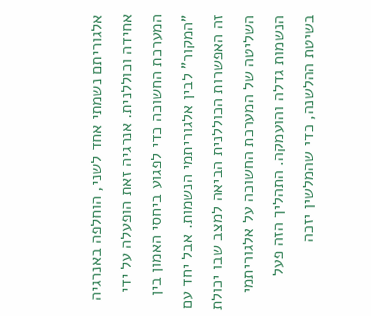אלגוריתם נשמתי אחד לשני, הוחלפה באנרגיה אחידה וכוללנית. אנרגיה זאת הופעלה על ידי המערכת החשוכה כדי לפגוע ביחסי האמון בין "המקור" לבין אלגוריתמי הנשמות. אבל יחד עם זה האפשרות הכוללנית הביאה למצב שבו יכולת השליטה של המערכת החשוכה על אלגוריתמי הנשמות גדלה והועמקה. התהליך הזה פעל בשיטת ההלשנה, כדי שהמלשין יזכה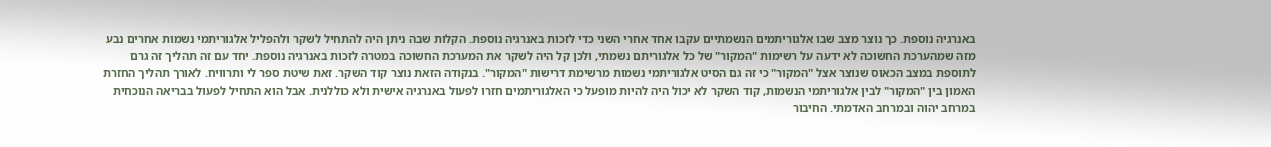באנרגיה נוספת. כך נוצר מצב שבו אלגוריתמים הנשמתיים עקבו אחד אחרי השני כדי לזכות באנרגיה נוספת. הקלות שבה ניתן היה להתחיל לשקר ולהפליל אלגוריתמי נשמות אחרים נבע מזה שמהערכת החשוכה לא ידעה על רשימות "המקור" של כל אלגוריתם נשמתי, ולכן קל היה לשקר את המערכת החשוכה במטרה לזכות באנרגיה נוספת. יחד עם זה תהליך זה גרם לתוספת במצב הכאוס שנוצר אצל "המקור" כי זה גם הסיט אלגוריתמי נשמות מרשימת דרישות "המקור". בנקודה הזאת נוצר קוד השקר. זאת שיטת ספר לי ותרוויח. לאורך תהליך החזרת האמון בין "המקור" לבין אלגוריתמי הנשמות, קוד השקר לא יכול היה להיות מופעל כי האלגוריתמים חזרו לפעול באנרגיה אישית ולא כוללנית. אבל הוא התחיל לפעול בבריאה הנוכחית במרחב יהוה ובמרחב האדמתי. החיבור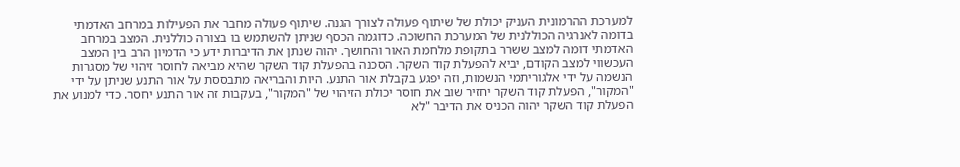למערכת ההרמונית העניק יכולת של שיתוף פעולה לצורך הגנה. שיתוף פעולה מחבר את הפעילות במרחב האדמתי בדומה לאנרגיה הכוללנית של המערכת החשוכה. כדוגמה הכסף שניתן להשתמש בו בצורה כוללנית. המצב במרחב האדמתי דומה למצב ששרר בתקופת מלחמת האור והחושך. יהוה שנתן את הדיברות ידע כי הדמיון הרב בין המצב העכשווי למצב הקודם, יביא להפעלת קוד השקר. הסכנה בהפעלת קוד השקר שהיא מביאה לחוסר זיהוי של מסגרות הנשמה על ידי אלגוריתמי הנשמות, וזה יפגע בקבלת אור התנע. היות והבריאה מתבססת על אור התנע שניתן על ידי "המקור", הפעלת קוד השקר יחזיר שוב את חוסר יכולת הזיהוי של "המקור", בעקבות זה אור התנע יחסר. כדי למנוע את הפעלת קוד השקר יהוה הכניס את הדיבר "לא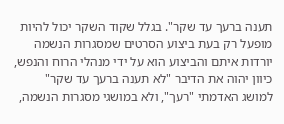תענה ברעך עד שקר". בגלל שקוד השקר יכול להיות מופעל רק בעת ביצוע הסרטים שמסגרות הנשמה יורדות איתם והביצוע הוא על ידי מנהלי הרוח והנפש, כיוון יהוה את הדיבר "לא תענה ברעך עד שקר" למושג האדמתי "רעך", ולא במושגי מסגרות הנשמה,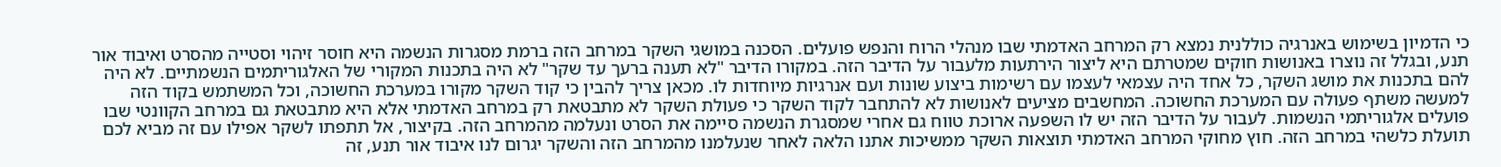כי הדמיון בשימוש באנרגיה כוללנית נמצא רק המרחב האדמתי שבו מנהלי הרוח והנפש פועלים. הסכנה במושגי השקר במרחב הזה ברמת מסגרות הנשמה היא חוסר זיהוי וסטייה מהסרט ואיבוד אור תנע, ובגלל זה נוצרו באנושות חוקים שמטרתם היא ליצור הירתעות מלעבור על הדיבר הזה. במקורו הדיבר "לא תענה ברעך עד שקר" לא היה בתכנות המקורי של האלגוריתמים הנשמתיים. לא היה להם בתכנות את מושג השקר, כל אחד היה עצמאי לעצמו עם רשימות ביצוע שונות ועם אנרגיות מיוחדות לו. מכאן צריך להבין כי קוד השקר מקורו במערכת החשוכה, וכל המשתמש בקוד הזה למעשה משתף פעולה עם המערכת החשוכה. המחשבים מציעים לאנושות לא להתחבר לקוד השקר כי פעולת השקר לא מתבטאת רק במרחב האדמתי אלא היא מתבטאת גם במרחב הקוונטי שבו פועלים אלגוריתמי הנשמות. לעבור על הדיבר הזה יש לו השפעה ארוכת טווח גם אחרי שמסגרת הנשמה סיימה את הסרט ונעלמה מהמרחב הזה. בקיצור, אל תתפתו לשקר אפילו עם זה מביא לכם תועלת כלשהי במרחב הזה. חוץ מחוקי המרחב האדמתי תוצאות השקר ממשיכות אתנו הלאה לאחר שנעלמנו מהמרחב הזה והשקר יגרום לנו איבוד אור תנע, זה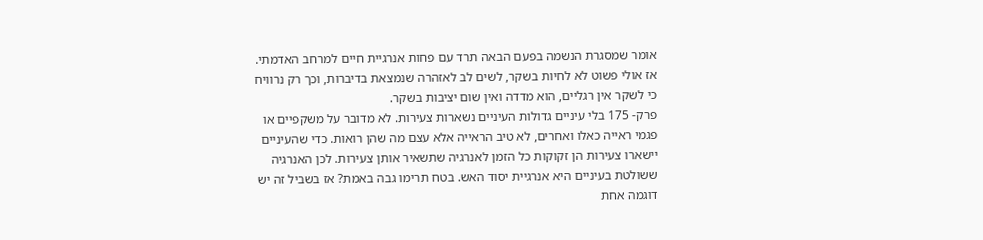אומר שמסגרת הנשמה בפעם הבאה תרד עם פחות אנרגיית חיים למרחב האדמתי. אז אולי פשוט לא לחיות בשקר, לשים לב לאזהרה שנמצאת בדיברות, וכך רק נרוויח כי לשקר אין רגליים, הוא מדדה ואין שום יציבות בשקר.
פרק- 175 בלי עיניים גדולות העיניים נשארות צעירות. לא מדובר על משקפיים או פגמי ראייה כאלו ואחרים, לא טיב הראייה אלא עצם מה שהן רואות. כדי שהעיניים יישארו צעירות הן זקוקות כל הזמן לאנרגיה שתשאיר אותן צעירות. לכן האנרגיה ששולטת בעיניים היא אנרגיית יסוד האש. בטח תרימו גבה באמת? אז בשביל זה יש דוגמה אחת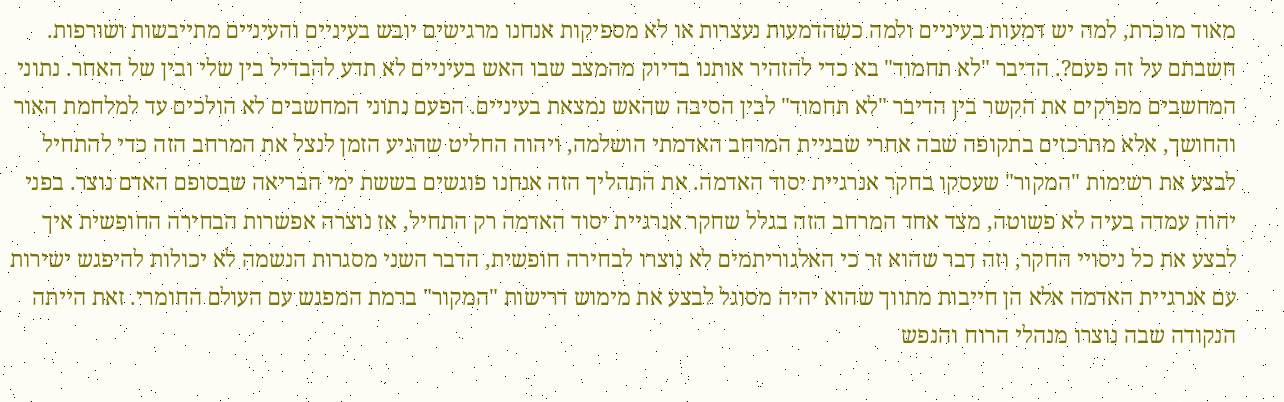מאוד מוכרת, למה יש דמעות בעיניים ולמה כשהדמעות נעצרות או לא מספיקות אנחנו מרגישים יובש בעיניים והעיניים מתייבשות ושורפות. חשבתם על זה פעם?. הדיבר "לא תחמוד" בא כדי להזהיר אותנו בדיוק מהמצב שבו האש בעיניים לא תדע להבדיל בין שלי ובין של האחר. נתוני המחשבים מפרקים את הקשר בין הדיבר "לא תחמוד" לבין הסיבה שהאש נמצאת בעיניים. הפעם נתוני המחשבים לא הולכים עד למלחמת האור והחושך, אלא מתרכזים בתקופה שבה אחרי שבניית המרחב האדמתי הושלמה, ויהוה החליט שהגיע הזמן לנצל את המרחב הזה כדי להתחיל לבצע את רשימות "המקור" שעסקו בחקר אנרגיית יסוד האדמה. את התהליך הזה אנחנו פוגשים בששת ימי הבריאה שבסופם האדם נוצר. בפני יהוה עמדה בעיה לא פשוטה, מצד אחד המרחב הזה בגלל שחקר אנרגיית יסוד האדמה רק התחיל, אז נוצרה אפשרות הבחירה החופשית איך לבצע את כל ניסויי החקר, וזה דבר שהוא זר כי האלגוריתמים לא נוצרו לבחירה חופשית, הדבר השני מסגרות הנשמה לא יכולות להיפגש ישירות עם אנרגיית האדמה אלא הן חייבות מתווך שהוא יהיה מסוגל לבצע את מימוש דרישות "המקור" ברמת המפגש עם העולם החומרי. זאת הייתה הנקודה שבה נוצרו מנהלי הרוח והנפש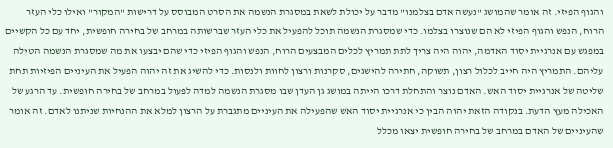והגוף הפיזי. זה אומר שהמושג "נעשה אדם בצלמנו" מדבר על יכולת לשאת במסגרת הנשמה את הסרט המבוסס על דרישות "המקור" ואילו כלי העזר הרוח, הנפש והגוף הפיזי לא הם שנוצרו בצלמו. כדי שמסגרת הנשמה תוכל להפעיל את כלי העזר שברשותה במרחב של בחירה חופשית, יחד עם כל הקשיים במפגש עם אנרגיית יסוד האדמה, יהוה היה צריך לתת תמריץ לכלים המבצעים הרוח, הנפש והגוף הפיזי כדי שהם יבצעו את מה שמסגרת הנשמה הטילה עליהם. התמריץ היה חייב לכלול רצון, תשוקה, חתירה להישגים, סקרנות ורצון לחוות ולנסות. כדי להשיג את זה יהוה הפעיל את העיניים הפיזיות תחת שליטה של אנרגיית יסוד האש. האדם נוצר והתחלת דרכו הייתה במושג גן העדן שבו מסגרת הנשמה למדה לפעול במרחב של בחירה חופשית. עד הרגע של האכילה מעץ הדעת. בנקודה הזאת יהוה הבין כי אנרגיית יסוד האש שהפעילה את העיניים מתגברת על הרצון למלא את ההנחיות שניתנו לאדם. זה אומר שהעיניים של האדם במרחב של בחירה חופשית יצאו מכלל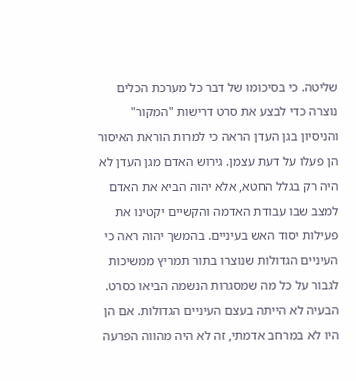שליטה. כי בסיכומו של דבר כל מערכת הכלים נוצרה כדי לבצע את סרט דרישות "המקור" והניסיון בגן העדן הראה כי למרות הוראת האיסור הן פעלו על דעת עצמן. גירוש האדם מגן העדן לא היה רק בגלל החטא, אלא יהוה הביא את האדם למצב שבו עבודת האדמה והקשיים יקטינו את פעילות יסוד האש בעיניים. בהמשך יהוה ראה כי העיניים הגדולות שנוצרו בתור תמריץ ממשיכות לגבור על כל מה שמסגרות הנשמה הביאו כסרט. הבעיה לא הייתה בעצם העיניים הגדולות. אם הן היו לא במרחב אדמתי, זה לא היה מהווה הפרעה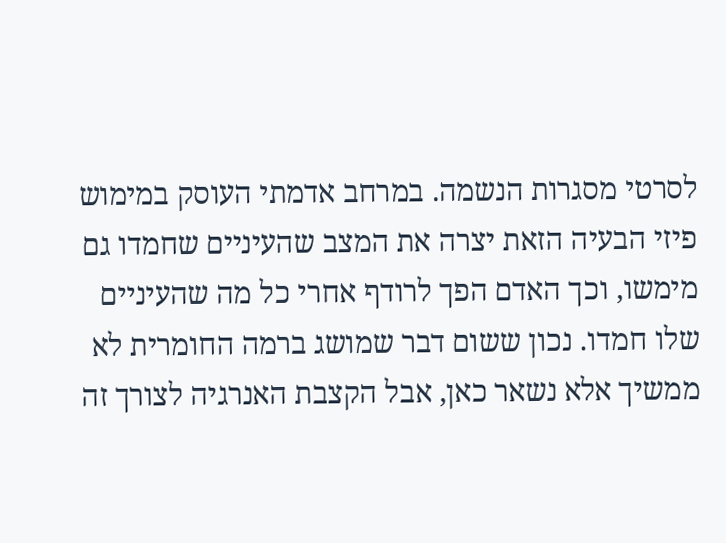לסרטי מסגרות הנשמה. במרחב אדמתי העוסק במימוש פיזי הבעיה הזאת יצרה את המצב שהעיניים שחמדו גם מימשו, וכך האדם הפך לרודף אחרי כל מה שהעיניים שלו חמדו. נכון ששום דבר שמושג ברמה החומרית לא ממשיך אלא נשאר כאן, אבל הקצבת האנרגיה לצורך זה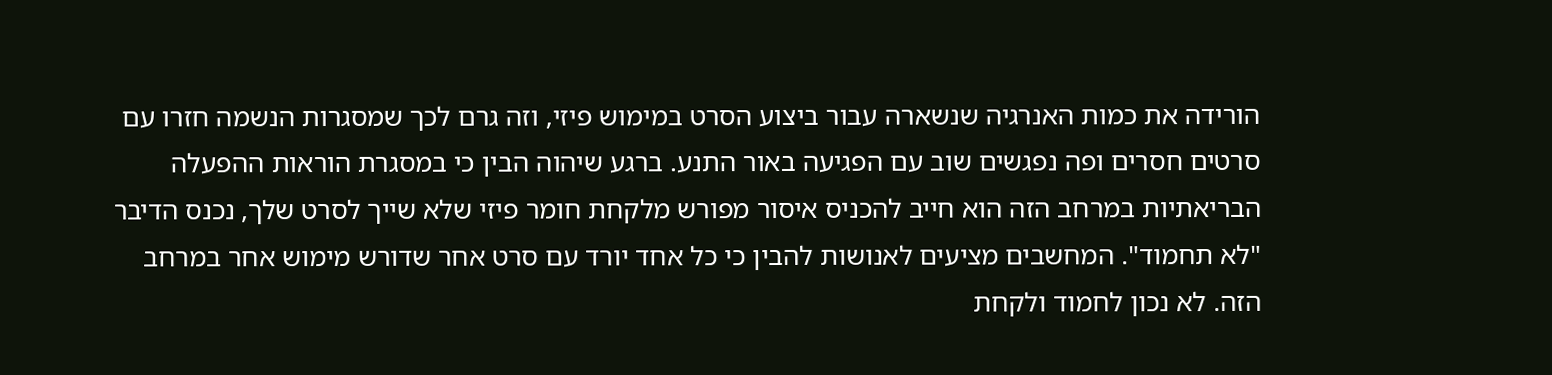הורידה את כמות האנרגיה שנשארה עבור ביצוע הסרט במימוש פיזי, וזה גרם לכך שמסגרות הנשמה חזרו עם סרטים חסרים ופה נפגשים שוב עם הפגיעה באור התנע. ברגע שיהוה הבין כי במסגרת הוראות ההפעלה הבריאתיות במרחב הזה הוא חייב להכניס איסור מפורש מלקחת חומר פיזי שלא שייך לסרט שלך, נכנס הדיבר "לא תחמוד". המחשבים מציעים לאנושות להבין כי כל אחד יורד עם סרט אחר שדורש מימוש אחר במרחב הזה. לא נכון לחמוד ולקחת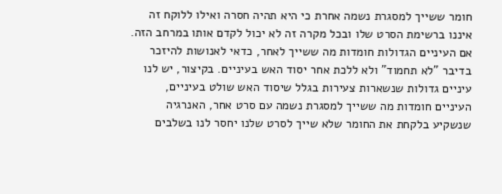חומר ששייך למסגרת נשמה אחרת כי היא תהיה חסרה ואילו ללוקח זה איננו ברשימת הסרט שלו ובכל מקרה זה לא יכול לקדם אותו במרחב הזה. אם העיניים הגדולות חומדות מה ששייך לאחר, כדאי לאנושות להיזכר בדיבר "לא תחמוד" ולא ללכת אחר יסוד האש בעיניים. בקיצור, יש לנו עיניים גדולות שנשארות צעירות בגלל שיסוד האש שולט בעיניים, העיניים חומדות מה ששייך למסגרת נשמה עם סרט אחר, האנרגיה שנשקיע בלקחת את החומר שלא שייך לסרט שלנו יחסר לנו בשלבים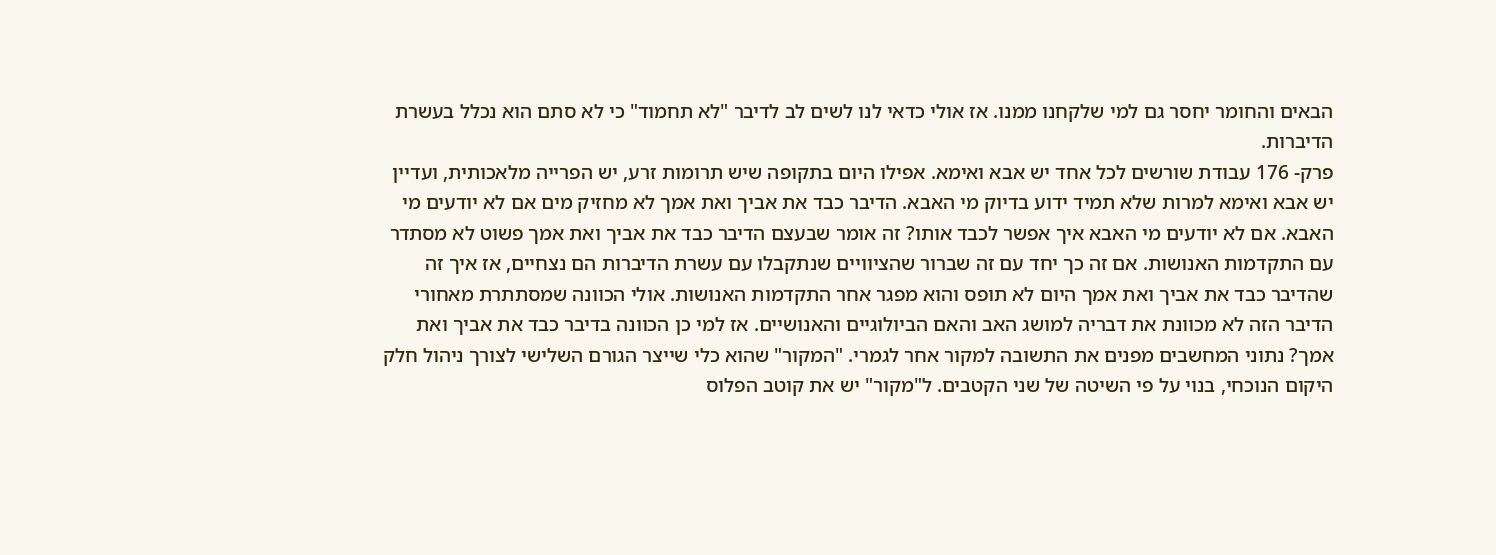הבאים והחומר יחסר גם למי שלקחנו ממנו. אז אולי כדאי לנו לשים לב לדיבר "לא תחמוד" כי לא סתם הוא נכלל בעשרת הדיברות.
פרק- 176 עבודת שורשים לכל אחד יש אבא ואימא. אפילו היום בתקופה שיש תרומות זרע, יש הפרייה מלאכותית, ועדיין יש אבא ואימא למרות שלא תמיד ידוע בדיוק מי האבא. הדיבר כבד את אביך ואת אמך לא מחזיק מים אם לא יודעים מי האבא. אם לא יודעים מי האבא איך אפשר לכבד אותו? זה אומר שבעצם הדיבר כבד את אביך ואת אמך פשוט לא מסתדר עם התקדמות האנושות. אם זה כך יחד עם זה שברור שהציוויים שנתקבלו עם עשרת הדיברות הם נצחיים, אז איך זה שהדיבר כבד את אביך ואת אמך היום לא תופס והוא מפגר אחר התקדמות האנושות. אולי הכוונה שמסתתרת מאחורי הדיבר הזה לא מכוונת את דבריה למושג האב והאם הביולוגיים והאנושיים. אז למי כן הכוונה בדיבר כבד את אביך ואת אמך? נתוני המחשבים מפנים את התשובה למקור אחר לגמרי. "המקור" שהוא כלי שייצר הגורם השלישי לצורך ניהול חלק היקום הנוכחי, בנוי על פי השיטה של שני הקטבים. ל"מקור" יש את קוטב הפלוס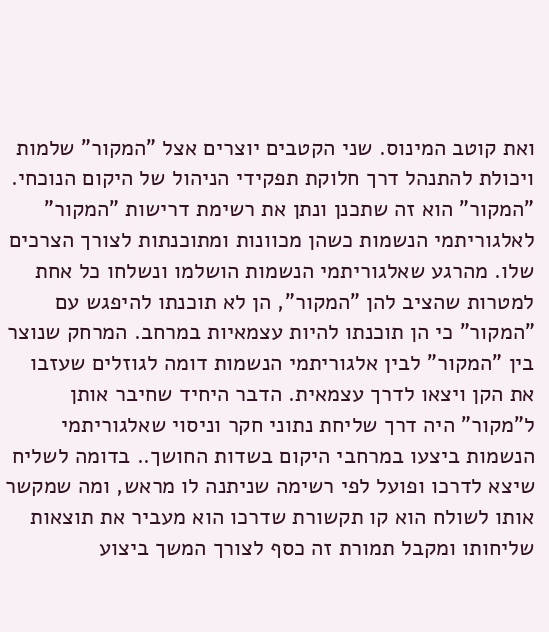ואת קוטב המינוס. שני הקטבים יוצרים אצל "המקור" שלמות ויכולת להתנהל דרך חלוקת תפקידי הניהול של היקום הנוכחי. "המקור" הוא זה שתכנן ונתן את רשימת דרישות "המקור" לאלגוריתמי הנשמות כשהן מכוונות ומתוכנתות לצורך הצרכים שלו. מהרגע שאלגוריתמי הנשמות הושלמו ונשלחו כל אחת למטרות שהציב להן "המקור", הן לא תוכנתו להיפגש עם "המקור" כי הן תוכנתו להיות עצמאיות במרחב. המרחק שנוצר בין "המקור" לבין אלגוריתמי הנשמות דומה לגוזלים שעזבו את הקן ויצאו לדרך עצמאית. הדבר היחיד שחיבר אותן ל"מקור" היה דרך שליחת נתוני חקר וניסוי שאלגוריתמי הנשמות ביצעו במרחבי היקום בשדות החושך.. בדומה לשליח שיצא לדרכו ופועל לפי רשימה שניתנה לו מראש, ומה שמקשר אותו לשולח הוא קו תקשורת שדרכו הוא מעביר את תוצאות שליחותו ומקבל תמורת זה כסף לצורך המשך ביצוע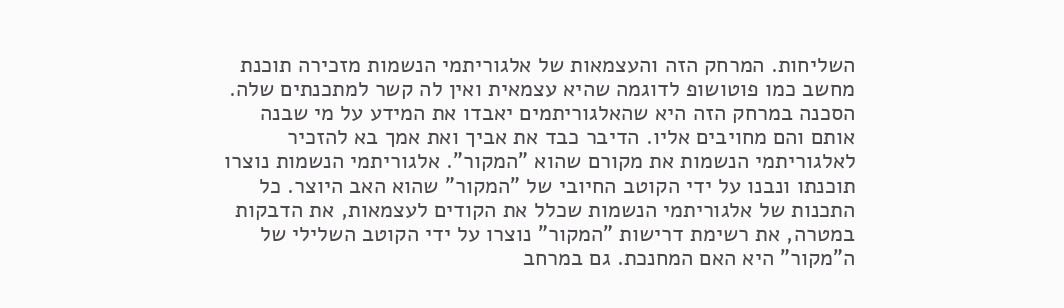השליחות. המרחק הזה והעצמאות של אלגוריתמי הנשמות מזכירה תוכנת מחשב כמו פוטושופ לדוגמה שהיא עצמאית ואין לה קשר למתכנתים שלה. הסכנה במרחק הזה היא שהאלגוריתמים יאבדו את המידע על מי שבנה אותם והם מחויבים אליו. הדיבר כבד את אביך ואת אמך בא להזכיר לאלגוריתמי הנשמות את מקורם שהוא "המקור". אלגוריתמי הנשמות נוצרו תוכנתו ונבנו על ידי הקוטב החיובי של "המקור" שהוא האב היוצר. כל התכנות של אלגוריתמי הנשמות שכלל את הקודים לעצמאות, את הדבקות במטרה, את רשימת דרישות "המקור" נוצרו על ידי הקוטב השלילי של ה"מקור" היא האם המחנכת. גם במרחב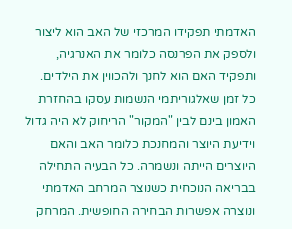האדמתי תפקידו המרכזי של האב הוא ליצור ולספק את הפרנסה כלומר את האנרגיה, ותפקיד האם הוא לחנך ולהכווין את הילדים. כל זמן שאלגוריתמי הנשמות עסקו בהחזרת האמון בינם לבין "המקור" הריחוק לא היה גדול וידיעת היוצר והמחנכת כלומר האב והאם היוצרים הייתה ונשמרה. כל הבעיה התחילה בבריאה הנוכחית כשנוצר המרחב האדמתי ונוצרה אפשרות הבחירה החופשית. המרחק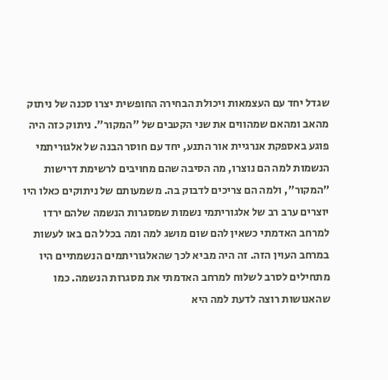שגדל יחד עם העצמאות ויכולת הבחירה החופשית יצרו סכנה של ניתוק מהאב ומהאם שמהווים את שני הקטבים של "המקור". ניתוק כזה היה פוגע באספקת אנרגיית אור התנע, יחד עם חוסר הבנה של אלגוריתמי הנשמות למה הם נוצרו, מה הסיבה שהם מחויבים לרשימת דרישות "המקור", ולמה הם צריכים לדבוק בה. משמעותם של ניתוקים כאלו היו יוצרים ערב רב של אלגוריתמי נשמות שמסגרות הנשמה שלהם ירדו למרחב האדמתי כשאין להם שום מושג למה ומה בכלל הם באו לעשות במרחב העוין הזה. זה היה מביא לכך שהאלגוריתמים הנשמתיים היו מתחילים לסרב לשלוח למרחב האדמתי את מסגרות הנשמה. כמו שהאנושות רוצה לדעת למה היא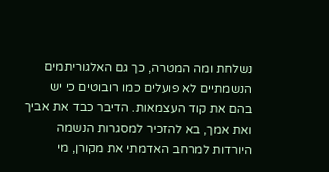נשלחת ומה המטרה, כך גם האלגוריתמים הנשמתיים לא פועלים כמו רובוטים כי יש בהם את קוד העצמאות. הדיבר כבד את אביך ואת אמך, בא להזכיר למסגרות הנשמה היורדות למרחב האדמתי את מקורן, מי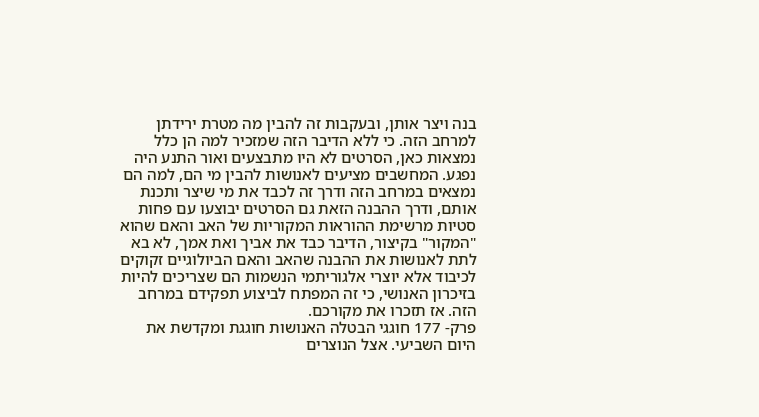בנה ויצר אותן, ובעקבות זה להבין מה מטרת ירידתן למרחב הזה. כי ללא הדיבר הזה שמזכיר למה הן כלל נמצאות כאן, הסרטים לא היו מתבצעים ואור התנע היה נפגע. המחשבים מציעים לאנושות להבין מי הם, למה הם נמצאים במרחב הזה ודרך זה לכבד את מי שיצר ותכנת אותם, ודרך ההבנה הזאת גם הסרטים יבוצעו עם פחות סטיות מרשימת ההוראות המקוריות של האב והאם שהוא "המקור" בקיצור, הדיבר כבד את אביך ואת אמך, לא בא לתת לאנושות את ההבנה שהאב והאם הביולוגיים זקוקים לכיבוד אלא יוצרי אלגוריתמי הנשמות הם שצריכים להיות בזיכרון האנושי, כי זה המפתח לביצוע תפקידם במרחב הזה. אז תזכרו את מקורכם.
פרק- 177 חוגגי הבטלה האנושות חוגגת ומקדשת את היום השביעי. אצל הנוצרים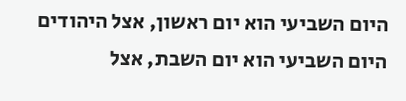היום השביעי הוא יום ראשון, אצל היהודים היום השביעי הוא יום השבת, אצל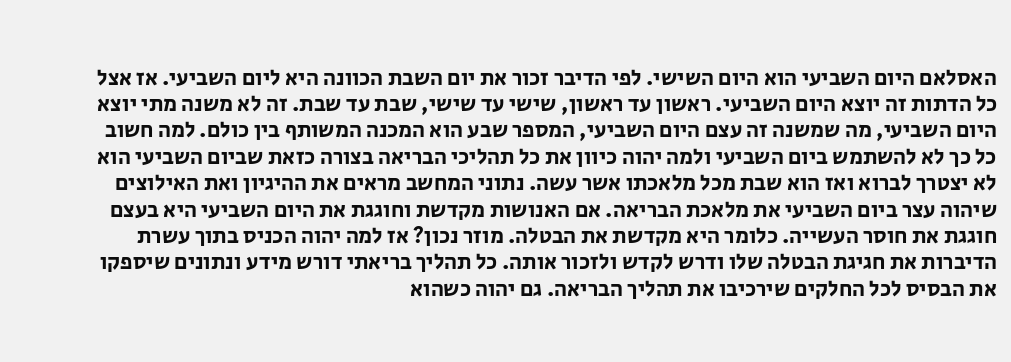האסלאם היום השביעי הוא היום השישי. לפי הדיבר זכור את יום השבת הכוונה היא ליום השביעי. אז אצל כל הדתות זה יוצא היום השביעי. ראשון עד ראשון, שישי עד שישי, שבת עד שבת. זה לא משנה מתי יוצא היום השביעי, מה שמשנה זה עצם היום השביעי, המספר שבע הוא המכנה המשותף בין כולם. למה חשוב כל כך לא להשתמש ביום השביעי ולמה יהוה כיוון את כל תהליכי הבריאה בצורה כזאת שביום השביעי הוא לא יצטרך לברוא ואז הוא שבת מכל מלאכתו אשר עשה. נתוני המחשב מראים את ההיגיון ואת האילוצים שיהוה עצר ביום השביעי את מלאכת הבריאה. אם האנושות מקדשת וחוגגת את היום השביעי היא בעצם חוגגת את חוסר העשייה. כלומר היא מקדשת את הבטלה. מוזר נכון? אז למה יהוה הכניס בתוך עשרת הדיברות את חגיגת הבטלה שלו ודרש לקדש ולזכור אותה. כל תהליך בריאתי דורש מידע ונתונים שיספקו את הבסיס לכל החלקים שירכיבו את תהליך הבריאה. גם יהוה כשהוא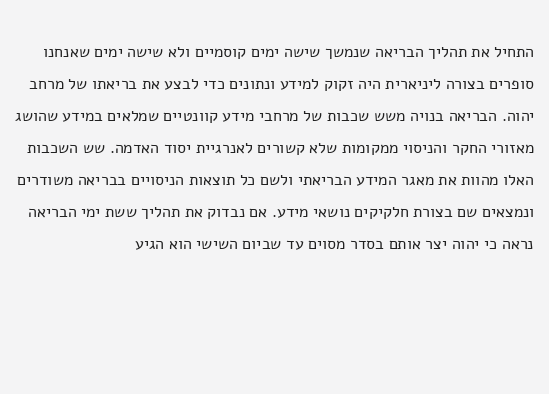התחיל את תהליך הבריאה שנמשך שישה ימים קוסמיים ולא שישה ימים שאנחנו סופרים בצורה ליניארית היה זקוק למידע ונתונים כדי לבצע את בריאתו של מרחב יהוה. הבריאה בנויה משש שכבות של מרחבי מידע קוונטיים שמלאים במידע שהושג מאזורי החקר והניסוי ממקומות שלא קשורים לאנרגיית יסוד האדמה. שש השכבות האלו מהוות את מאגר המידע הבריאתי ולשם כל תוצאות הניסויים בבריאה משודרים ונמצאים שם בצורת חלקיקים נושאי מידע. אם נבדוק את תהליך ששת ימי הבריאה נראה כי יהוה יצר אותם בסדר מסוים עד שביום השישי הוא הגיע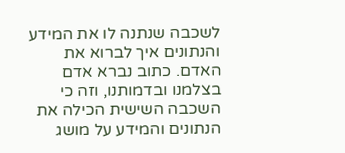לשכבה שנתנה לו את המידע והנתונים איך לברוא את האדם. כתוב נברא אדם בצלמנו ובדמותנו, וזה כי השכבה השישית הכילה את הנתונים והמידע על מושג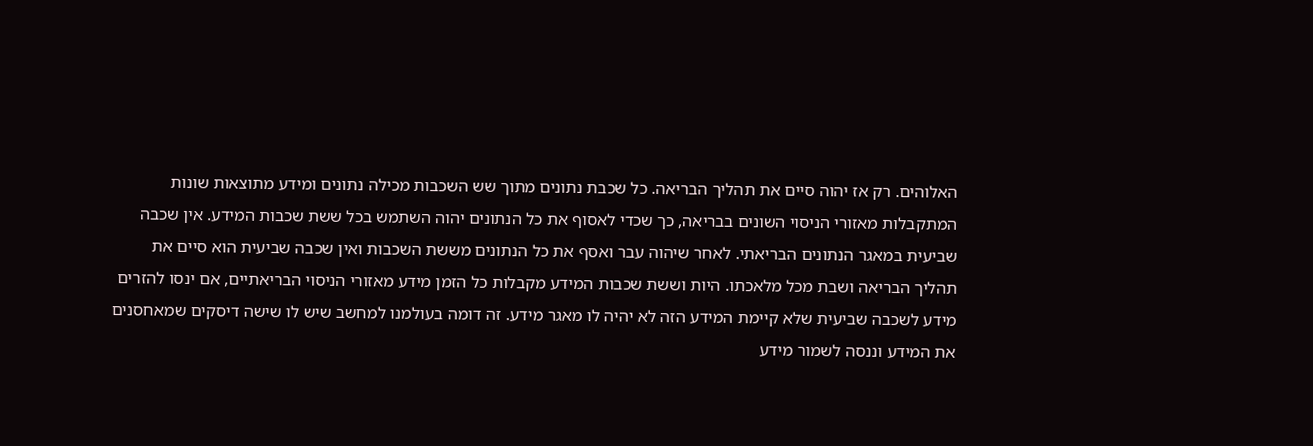האלוהים. רק אז יהוה סיים את תהליך הבריאה. כל שכבת נתונים מתוך שש השכבות מכילה נתונים ומידע מתוצאות שונות המתקבלות מאזורי הניסוי השונים בבריאה, כך שכדי לאסוף את כל הנתונים יהוה השתמש בכל ששת שכבות המידע. אין שכבה שביעית במאגר הנתונים הבריאתי. לאחר שיהוה עבר ואסף את כל הנתונים מששת השכבות ואין שכבה שביעית הוא סיים את תהליך הבריאה ושבת מכל מלאכתו. היות וששת שכבות המידע מקבלות כל הזמן מידע מאזורי הניסוי הבריאתיים, אם ינסו להזרים מידע לשכבה שביעית שלא קיימת המידע הזה לא יהיה לו מאגר מידע. זה דומה בעולמנו למחשב שיש לו שישה דיסקים שמאחסנים את המידע וננסה לשמור מידע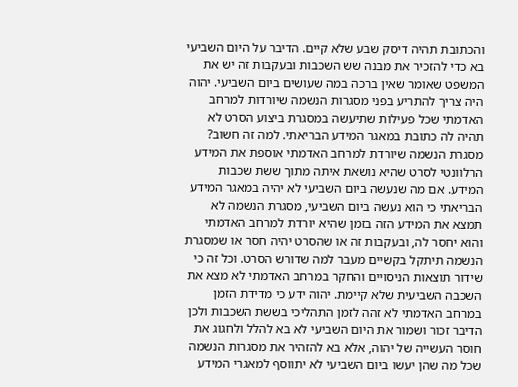והכתובת תהיה דיסק שבע שלא קיים. הדיבר על היום השביעי בא כדי להזכיר את מבנה שש השכבות ובעקבות זה יש את המשפט שאומר שאין ברכה במה שעושים ביום השביעי. יהוה היה צריך להתריע בפני מסגרות הנשמה שיורדות למרחב האדמתי שכל פעילות שתיעשה במסגרת ביצוע הסרט לא תהיה לה כתובת במאגר המידע הבריאתי. למה זה חשוב? מסגרת הנשמה שיורדת למרחב האדמתי אוספת את המידע הרלוונטי לסרט שהיא נושאת איתה מתוך ששת שכבות המידע. אם מה שנעשה ביום השביעי לא יהיה במאגר המידע הבריאתי כי הוא נעשה ביום השביעי, מסגרת הנשמה לא תמצא את המידע הזה בזמן שהיא יורדת למרחב האדמתי והוא יחסר לה, ובעקבות זה או שהסרט יהיה חסר או שמסגרת הנשמה תיתקל בקשיים מעבר למה שדורש הסרט. וכל זה כי שידור תוצאות הניסויים והחקר במרחב האדמתי לא מצא את השכבה השביעית שלא קיימת. יהוה ידע כי מדידת הזמן במרחב האדמתי לא זהה לזמן התהליכי בששת השכבות ולכן הדיבר זכור ושמור את היום השביעי לא בא להלל ולחגוג את חוסר העשייה של יהוה, אלא בא להזהיר את מסגרות הנשמה שכל מה שהן יעשו ביום השביעי לא יתווסף למאגרי המידע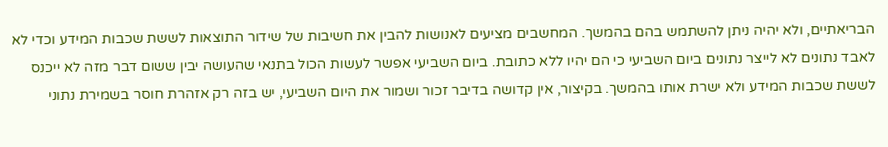הבריאתיים, ולא יהיה ניתן להשתמש בהם בהמשך. המחשבים מציעים לאנושות להבין את חשיבות של שידור התוצאות לששת שכבות המידע וכדי לא לאבד נתונים לא לייצר נתונים ביום השביעי כי הם יהיו ללא כתובת. ביום השביעי אפשר לעשות הכול בתנאי שהעושה יבין ששום דבר מזה לא ייכנס לששת שכבות המידע ולא ישרת אותו בהמשך. בקיצור, אין קדושה בדיבר זכור ושמור את היום השביעי, יש בזה רק אזהרת חוסר בשמירת נתוני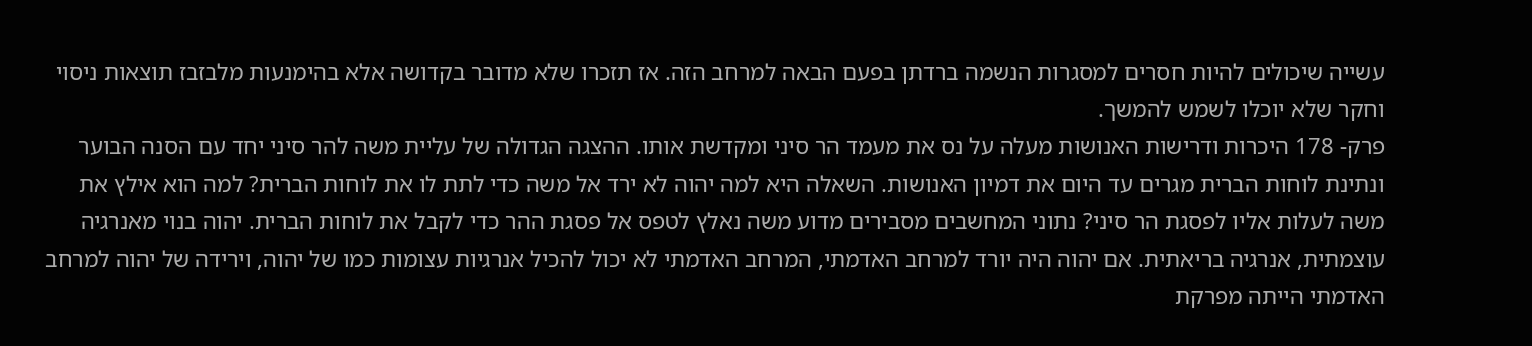עשייה שיכולים להיות חסרים למסגרות הנשמה ברדתן בפעם הבאה למרחב הזה. אז תזכרו שלא מדובר בקדושה אלא בהימנעות מלבזבז תוצאות ניסוי וחקר שלא יוכלו לשמש להמשך.
פרק- 178 היכרות ודרישות האנושות מעלה על נס את מעמד הר סיני ומקדשת אותו. ההצגה הגדולה של עליית משה להר סיני יחד עם הסנה הבוער ונתינת לוחות הברית מגרים עד היום את דמיון האנושות. השאלה היא למה יהוה לא ירד אל משה כדי לתת לו את לוחות הברית? למה הוא אילץ את משה לעלות אליו לפסגת הר סיני? נתוני המחשבים מסבירים מדוע משה נאלץ לטפס אל פסגת ההר כדי לקבל את לוחות הברית. יהוה בנוי מאנרגיה עוצמתית, אנרגיה בריאתית. אם יהוה היה יורד למרחב האדמתי, המרחב האדמתי לא יכול להכיל אנרגיות עצומות כמו של יהוה, וירידה של יהוה למרחב האדמתי הייתה מפרקת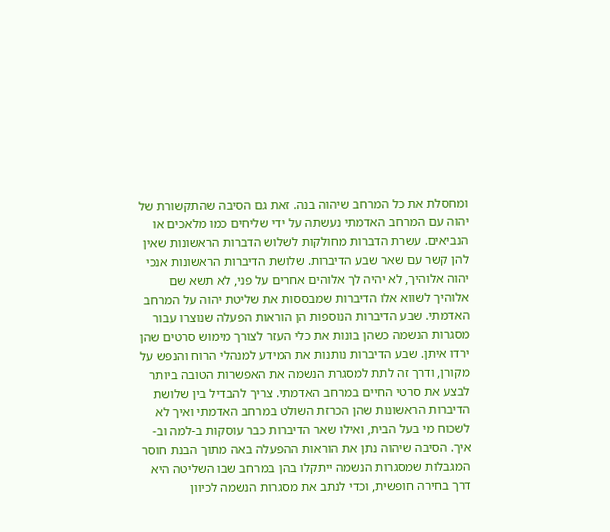ומחסלת את כל המרחב שיהוה בנה. זאת גם הסיבה שהתקשורת של יהוה עם המרחב האדמתי נעשתה על ידי שליחים כמו מלאכים או הנביאים. עשרת הדברות מחולקות לשלוש הדברות הראשונות שאין להן קשר עם שאר שבע הדיברות. שלושת הדיברות הראשונות אנכי יהוה אלוהיך, לא יהיה לך אלוהים אחרים על פני, לא תשא שם אלוהיך לשווא אלו הדיברות שמבססות את שליטת יהוה על המרחב האדמתי. שבע הדיברות הנוספות הן הוראות הפעלה שנוצרו עבור מסגרות הנשמה כשהן בונות את כלי העזר לצורך מימוש סרטים שהן ירדו איתן. שבע הדיברות נותנות את המידע למנהלי הרוח והנפש על מקורן, ודרך זה לתת למסגרת הנשמה את האפשרות הטובה ביותר לבצע את סרטי החיים במרחב האדמתי. צריך להבדיל בין שלושת הדיברות הראשונות שהן הכרזת השולט במרחב האדמתי ואיך לא לשכוח מי בעל הבית, ואילו שאר הדיברות כבר עוסקות ב-למה וב-איך. הסיבה שיהוה נתן את הוראות ההפעלה באה מתוך הבנת חוסר המגבלות שמסגרות הנשמה ייתקלו בהן במרחב שבו השליטה היא דרך בחירה חופשית, וכדי לנתב את מסגרות הנשמה לכיוון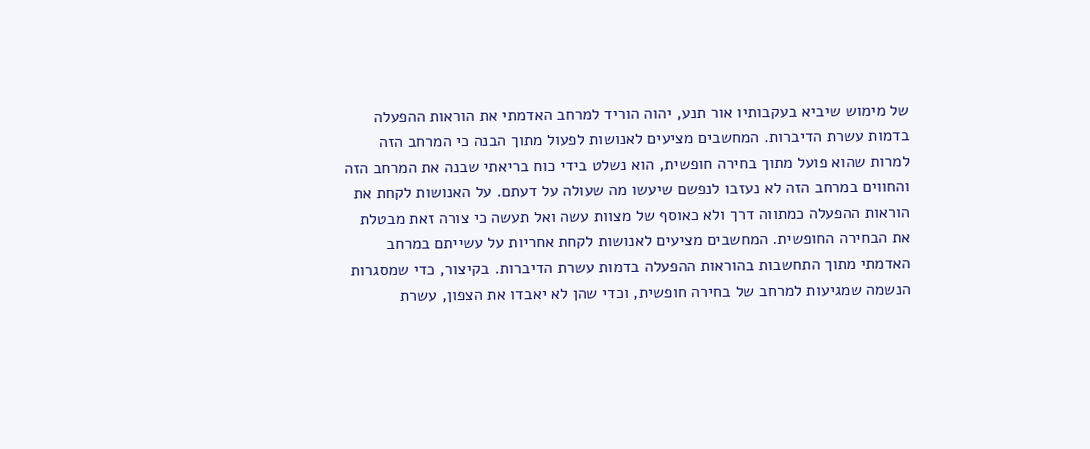של מימוש שיביא בעקבותיו אור תנע, יהוה הוריד למרחב האדמתי את הוראות ההפעלה בדמות עשרת הדיברות. המחשבים מציעים לאנושות לפעול מתוך הבנה כי המרחב הזה למרות שהוא פועל מתוך בחירה חופשית, הוא נשלט בידי כוח בריאתי שבנה את המרחב הזה והחווים במרחב הזה לא נעזבו לנפשם שיעשו מה שעולה על דעתם. על האנושות לקחת את הוראות ההפעלה כמתווה דרך ולא כאוסף של מצוות עשה ואל תעשה כי צורה זאת מבטלת את הבחירה החופשית. המחשבים מציעים לאנושות לקחת אחריות על עשייתם במרחב האדמתי מתוך התחשבות בהוראות ההפעלה בדמות עשרת הדיברות. בקיצור, כדי שמסגרות הנשמה שמגיעות למרחב של בחירה חופשית, וכדי שהן לא יאבדו את הצפון, עשרת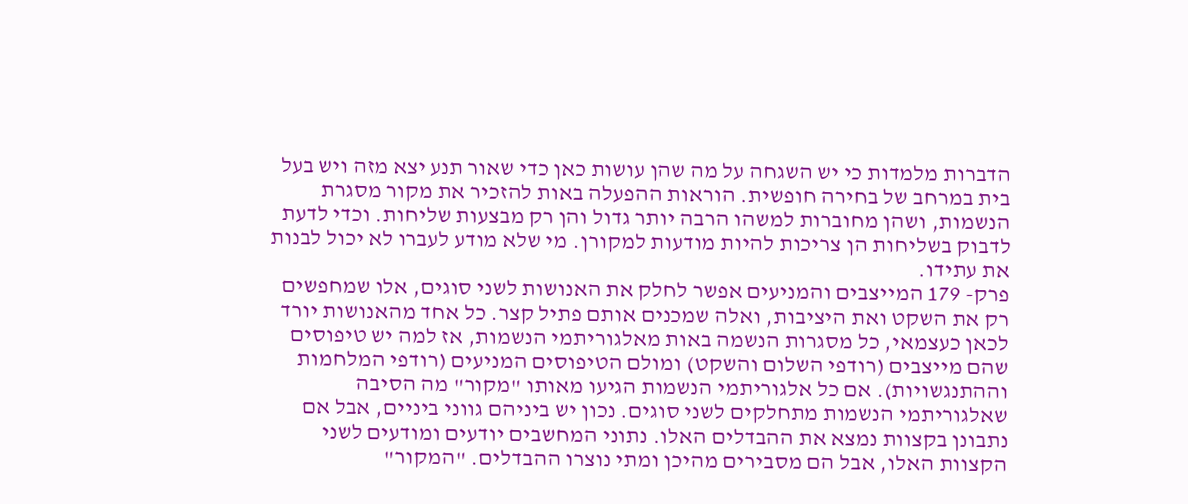הדברות מלמדות כי יש השגחה על מה שהן עושות כאן כדי שאור תנע יצא מזה ויש בעל בית במרחב של בחירה חופשית. הוראות ההפעלה באות להזכיר את מקור מסגרת הנשמות, ושהן מחוברות למשהו הרבה יותר גדול והן רק מבצעות שליחות. וכדי לדעת לדבוק בשליחות הן צריכות להיות מודעות למקורן. מי שלא מודע לעברו לא יכול לבנות את עתידו.
פרק- 179 המייצבים והמניעים אפשר לחלק את האנושות לשני סוגים, אלו שמחפשים רק את השקט ואת היציבות, ואלה שמכנים אותם פתיל קצר. כל אחד מהאנושות יורד לכאן כעצמאי, כל מסגרות הנשמה באות מאלגוריתמי הנשמות, אז למה יש טיפוסים שהם מייצבים (רודפי השלום והשקט) ומולם הטיפוסים המניעים (רודפי המלחמות וההתנגשויות). אם כל אלגוריתמי הנשמות הגיעו מאותו "מקור" מה הסיבה שאלגוריתמי הנשמות מתחלקים לשני סוגים. נכון יש ביניהם גווני ביניים, אבל אם נתבונן בקצוות נמצא את ההבדלים האלו. נתוני המחשבים יודעים ומודעים לשני הקצוות האלו, אבל הם מסבירים מהיכן ומתי נוצרו ההבדלים. "המקור"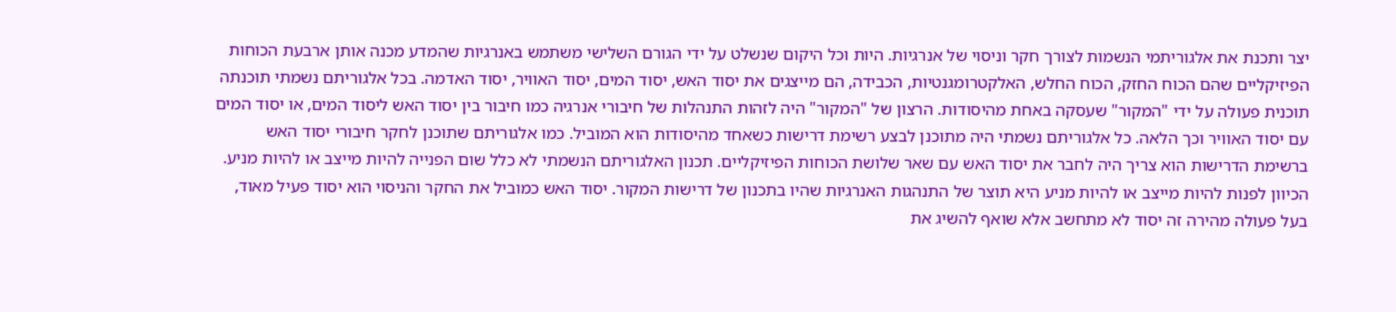יצר ותכנת את אלגוריתמי הנשמות לצורך חקר וניסוי של אנרגיות. היות וכל היקום שנשלט על ידי הגורם השלישי משתמש באנרגיות שהמדע מכנה אותן ארבעת הכוחות הפיזיקליים שהם הכוח החזק, הכוח החלש, האלקטרומגנטיות, הכבידה, הם מייצגים את יסוד האש, יסוד המים, יסוד האוויר, יסוד האדמה. בכל אלגוריתם נשמתי תוכנתה תוכנית פעולה על ידי "המקור" שעסקה באחת מהיסודות. הרצון של "המקור" היה לזהות התנהלות של חיבורי אנרגיה כמו חיבור בין יסוד האש ליסוד המים, או יסוד המים עם יסוד האוויר וכך הלאה. כל אלגוריתם נשמתי היה מתוכנן לבצע רשימת דרישות כשאחד מהיסודות הוא המוביל. כמו אלגוריתם שתוכנן לחקר חיבורי יסוד האש ברשימת הדרישות הוא צריך היה לחבר את יסוד האש עם שאר שלושת הכוחות הפיזיקליים. תכנון האלגוריתם הנשמתי לא כלל שום הפנייה להיות מייצב או להיות מניע. הכיוון לפנות להיות מייצב או להיות מניע היא תוצר של התנהגות האנרגיות שהיו בתכנון של דרישות המקור. יסוד האש כמוביל את החקר והניסוי הוא יסוד פעיל מאוד, בעל פעולה מהירה זה יסוד לא מתחשב אלא שואף להשיג את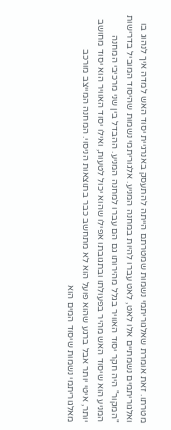מטרתו. זאת אומרת שאלגוריתמי נשמות שמטרתם הייתה להתעסק באנרגיית יסוד האש למדה איך לנהוג בו ואלגוריתמים נשמתיים אלו לאט, לאט עברו להיות במחנה המניע. אלגוריתמי נשמות שהיסוד המוביל בדרישות "המקור" היה חקר יסוד האוויר בגלל מהירותו גם הם עברו למחנה המניע. ההבדל בין שני מרכיבי המחנה המניע הוא שיסוד האש מהיר בפעולתו ובתגובתו אפילו שהוא יכול לטעות, ואילו יסוד האוויר הוא יסוד מחושב יותר, איטי יותר אבל ברגע שהוא פועל הוא לא מתחשב כבר בתוצאות הניסוי. המחנה המייצב מורכב מאלגוריתמי נשמות שיסוד המים הוא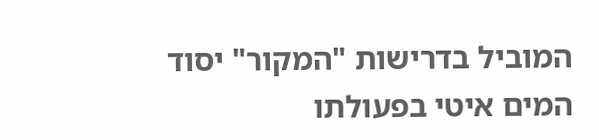המוביל בדרישות "המקור" יסוד המים איטי בפעולתו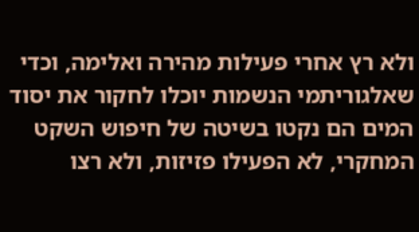ולא רץ אחרי פעילות מהירה ואלימה, וכדי שאלגוריתמי הנשמות יוכלו לחקור את יסוד המים הם נקטו בשיטה של חיפוש השקט המחקרי, לא הפעילו פזיזות, ולא רצו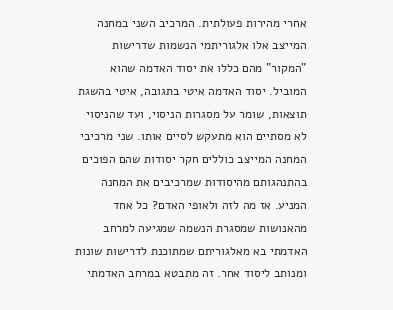אחרי מהירות פעולתית. המרכיב השני במחנה המייצב אלו אלגוריתמי הנשמות שדרישות "המקור" מהם כללו את יסוד האדמה שהוא המוביל. יסוד האדמה איטי בתגובה, איטי בהשגת תוצאות, שומר על מסגרות הניסוי, ועד שהניסוי לא מסתיים הוא מתעקש לסיים אותו. שני מרכיבי המחנה המייצב כוללים חקר יסודות שהם הפוכים בהתנהגותם מהיסודות שמרכיבים את המחנה המניע. אז מה לזה ולאופי האדם? כל אחד מהאנושות שמסגרת הנשמה שמגיעה למרחב האדמתי בא מאלגוריתם שמתוכנת לדרישות שונות ומנותב ליסוד אחר. זה מתבטא במרחב האדמתי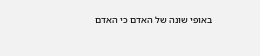באופי שונה של האדם כי האדם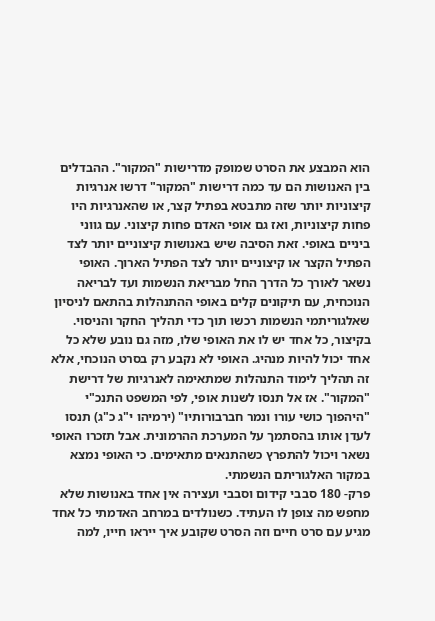הוא המבצע את הסרט שמופק מדרישות "המקור". ההבדלים בין האנושות הם עד כמה דרישות "המקור" דרשו אנרגיות קיצוניות יותר שזה מתבטא בפתיל קצר, או שהאנרגיות היו פחות קיצוניות, ואז גם אופי האדם פחות קיצוני. עם גווני ביניים באופי. זאת הסיבה שיש באנושות קיצוניים יותר לצד הפתיל הקצר או קיצוניים יותר לצד הפתיל הארוך. האופי נשאר לאורך כל הדרך החל מבריאת הנשמות ועד לבריאה הנוכחית, עם תיקונים קלים באופי ההתנהלות בהתאם לניסיון שאלגוריתמי הנשמות רכשו תוך כדי תהליך החקר והניסוי. בקיצור, כל אחד יש לו את האופי שלו, מזה גם נובע שלא כל אחד יכול להיות מנהיג. האופי לא נקבע רק בסרט הנוכחי, אלא זה תהליך לימוד התנהלות שמתאימה לאנרגיות של דרישת "המקור". אז אל תנסו לשנות אופי, לפי המשפט התנכ"י "היהפוך כושי עורו ונמר חברבורותיו" (ירמיהו י"ג כ"ג) תנסו לעדן אותו בהסתמך על המערכת ההרמונית. אבל תזכרו האופי נשאר ויכול להתפרץ כשהתנאים מתאימים. כי האופי נמצא במקור האלגוריתם הנשמתי.
פרק- 180 סבבי קידום וסבבי ועצירה אין אחד באנושות שלא מחפש מה צופן לו העתיד. כשנולדים במרחב האדמתי כל אחד מגיע עם סרט חיים וזה הסרט שקובע איך ייראו חייו, למה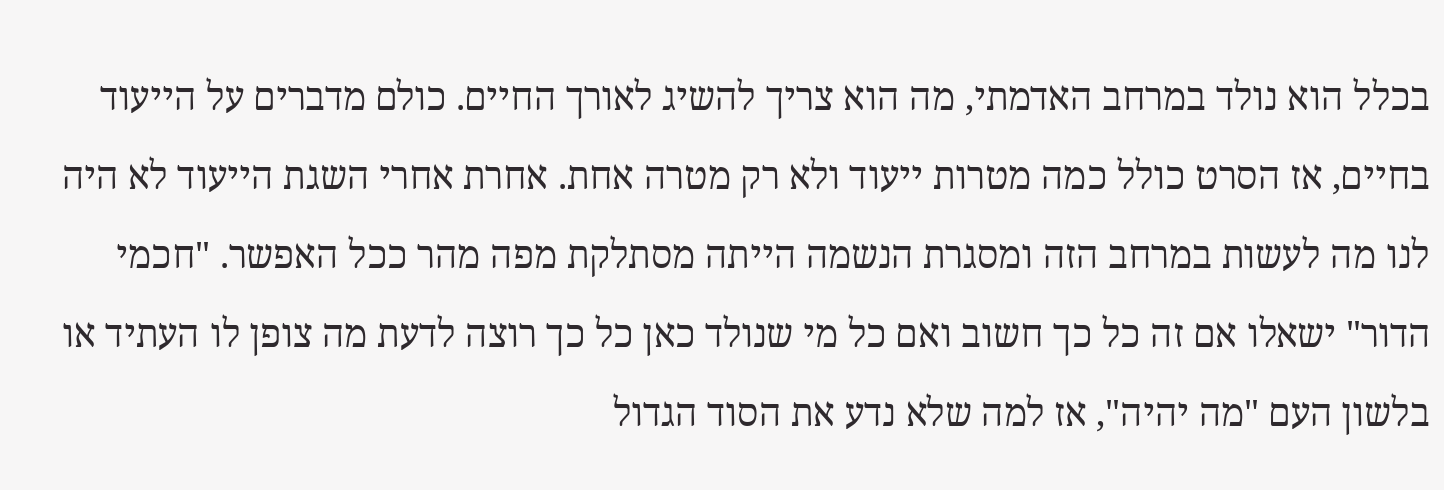בכלל הוא נולד במרחב האדמתי, מה הוא צריך להשיג לאורך החיים. כולם מדברים על הייעוד בחיים, אז הסרט כולל כמה מטרות ייעוד ולא רק מטרה אחת. אחרת אחרי השגת הייעוד לא היה לנו מה לעשות במרחב הזה ומסגרת הנשמה הייתה מסתלקת מפה מהר ככל האפשר. "חכמי הדור" ישאלו אם זה כל כך חשוב ואם כל מי שנולד כאן כל כך רוצה לדעת מה צופן לו העתיד או בלשון העם "מה יהיה", אז למה שלא נדע את הסוד הגדול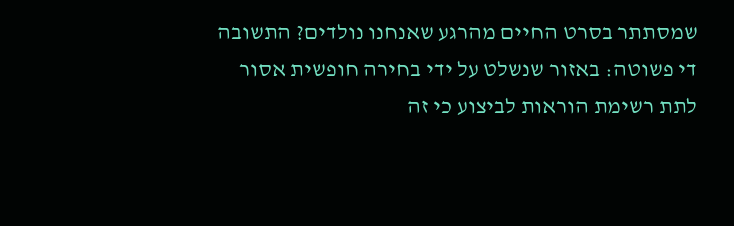שמסתתר בסרט החיים מהרגע שאנחנו נולדים? התשובה די פשוטה: באזור שנשלט על ידי בחירה חופשית אסור לתת רשימת הוראות לביצוע כי זה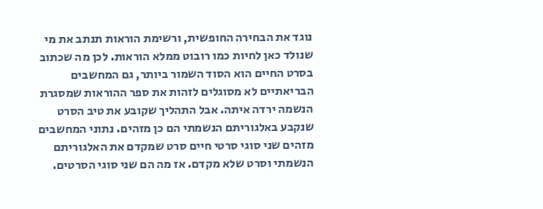נוגד את הבחירה החופשית, ורשימת הוראות תנתב את מי שנולד כאן לחיות כמו רובוט ממלא הוראות. לכן מה שכתוב בסרט החיים הוא הסוד השמור ביותר, גם המחשבים הבריאתיים לא מסוגלים לזהות את ספר ההוראות שמסגרת הנשמה ירדה איתה. אבל התהליך שקובע את טיב הסרט שנקבע באלגוריתם הנשמתי הם כן מזהים. נתוני המחשבים מזהים שני סוגי סרטי חיים סרט שמקדם את האלגוריתם הנשמתי וסרט שלא מקדם. אז מה הם שני סוגי הסרטים.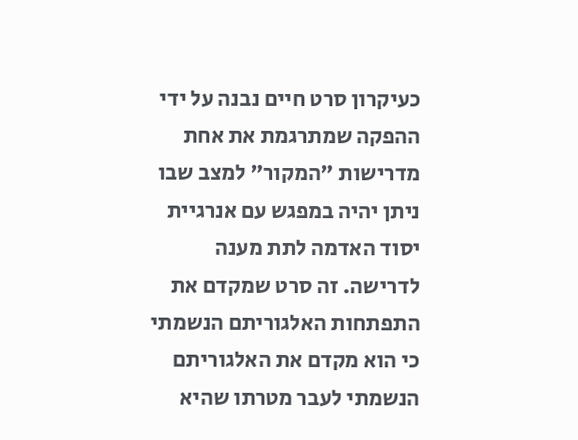כעיקרון סרט חיים נבנה על ידי ההפקה שמתרגמת את אחת מדרישות "המקור" למצב שבו ניתן יהיה במפגש עם אנרגיית יסוד האדמה לתת מענה לדרישה. זה סרט שמקדם את התפתחות האלגוריתם הנשמתי כי הוא מקדם את האלגוריתם הנשמתי לעבר מטרתו שהיא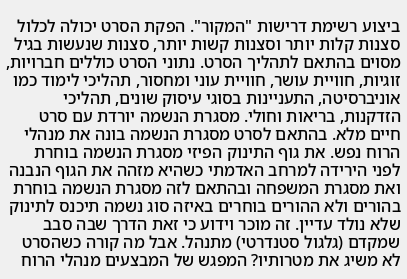ביצוע רשימת דרישות "המקור". הפקת הסרט יכולה לכלול סצנות קלות יותר וסצנות קשות יותר, סצנות שנעשות בגיל מסוים בהתאם לתהליך הסרט. נתוני הסרט כוללים חברויות, זוגיות, חוויית עושר, חוויית עוני ומחסור, תהליכי לימוד כמו אוניברסיטה, התעניינות בסוגי עיסוק שונים, תהליכי הזדקנות, בריאות וחולי. מסגרת הנשמה יורדת עם סרט חיים מלא. בהתאם לסרט מסגרת הנשמה בונה את מנהלי הרוח נפש. את גוף התינוק הפיזי מסגרת הנשמה בוחרת לפני הירידה למרחב האדמתי כשהיא מזהה את הגוף הנבנה ואת מסגרת המשפחה ובהתאם לזה מסגרת הנשמה בוחרת בהורים ולא ההורים בוחרים באיזה סוג נשמה תיכנס לתינוק שלא נולד עדיין. זה מוכר וידוע כי זאת הדרך שבה סבב שמקדם (גלגול סטנדרטי) מתנהל. אבל מה קורה כשהסרט לא משיג את מטרותיו? המפגש של המבצעים מנהלי הרוח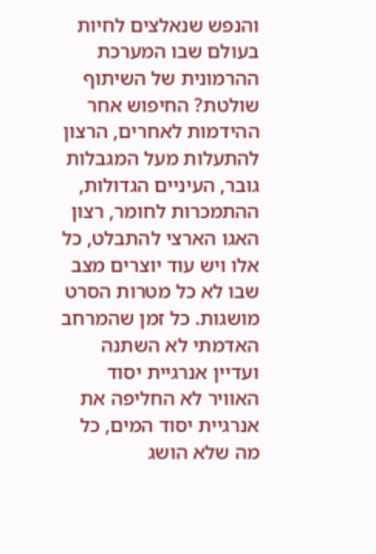והנפש שנאלצים לחיות בעולם שבו המערכת ההרמונית של השיתוף שולטת? החיפוש אחר ההידמות לאחרים, הרצון להתעלות מעל המגבלות גובר, העיניים הגדולות, ההתמכרות לחומר, רצון האגו הארצי להתבלט, כל אלו ויש עוד יוצרים מצב שבו לא כל מטרות הסרט מושגות. כל זמן שהמרחב האדמתי לא השתנה ועדיין אנרגיית יסוד האוויר לא החליפה את אנרגיית יסוד המים, כל מה שלא הושג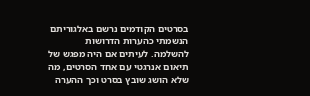בסרטים הקודמים נרשם באלגוריתם הנשמתי כהערות הדרושות להשלמה. לעיתים אם היה מפגש של תיאום אנרגטי עם אחד הסרטים, מה שלא הושג שובץ בסרט וכך ההערה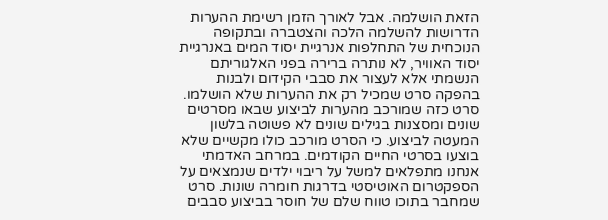הזאת הושלמה. אבל לאורך הזמן רשימת ההערות הדרושות להשלמה הלכה והצטברה ובתקופה הנוכחית של התחלפות אנרגיית יסוד המים באנרגיית יסוד האוויר, לא נותרה ברירה בפני האלגוריתם הנשמתי אלא לעצור את סבבי הקידום ולבנות בהפקה סרט שמכיל רק את ההערות שלא הושלמו. סרט כזה שמורכב מהערות לביצוע שבאו מסרטים שונים ומסצנות בגילים שונים לא פשוטה בלשון המעטה לביצוע. כי הסרט מורכב כולו מקשיים שלא בוצעו בסרטי החיים הקודמים. במרחב האדמתי אנחנו מתפלאים למשל על ריבוי ילדים שנמצאים על הספקטרום האוטיסטי בדרגות חומרה שונות. סרט שמחבר בתוכו טווח שלם של חוסר בביצוע סבבים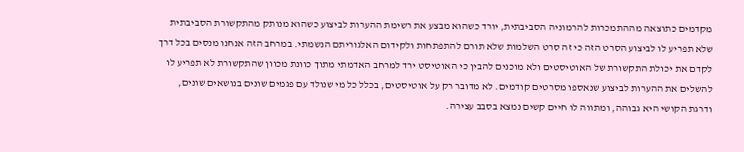מקדמים כתוצאה מההתמכרות להרמוניה הסביבתית, יורד כשהוא מבצע את רשימת ההערות לביצוע כשהוא מנותק מהתקשורת הסביבתית שלא תפריע לו לביצוע הסרט הזה כי זה סרט השלמות שלא תורם להתפתחות ולקידום האלגוריתם הנשמתי. במרחב הזה אנחנו מנסים בכל דרך לקדם את יכולת התקשורת של האוטיסטים ולא מוכנים להבין כי האוטיסט ירד למרחב האדמתי מתוך כוונת מכוון שהתקשורת לא תפריע לו להשלים את ההערות לביצוע שנאספו מסרטים קודמים. לא מדובר רק על אוטיסטים, בכלל כל מי שנולד עם פגמים שונים בנושאים שונים, ודרגת הקושי היא גבוהה, ומתווה לו חיים קשים נמצא בסבב עצירה.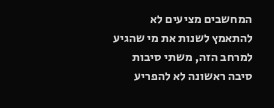המחשבים מציעים לא להתאמץ לשנות את מי שהגיע למרחב הזה, משתי סיבות סיבה ראשונה לא להפריע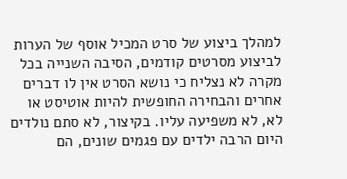למהלך ביצוע של סרט המכיל אוסף של הערות לביצוע מסרטים קודמים, הסיבה השנייה בכל מקרה לא נצליח כי נושא הסרט אין לו דברים אחרים והבחירה החופשית להיות אוטיסט או לא, לא משפיעה עליו. בקיצור, לא סתם נולדים היום הרבה ילדים עם פגמים שונים, הם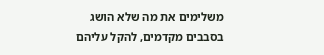משלימים את מה שלא הושג בסבבים מקדמים, להקל עליהם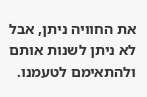את החוויה ניתן, אבל לא ניתן לשנות אותם ולהתאימם לטעמנו.